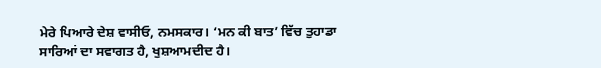ਮੇਰੇ ਪਿਆਰੇ ਦੇਸ਼ ਵਾਸੀਓ, ਨਮਸਕਾਰ। ‘ਮਨ ਕੀ ਬਾਤ’ ਵਿੱਚ ਤੁਹਾਡਾ ਸਾਰਿਆਂ ਦਾ ਸਵਾਗਤ ਹੈ, ਖੁਸ਼ਆਮਦੀਦ ਹੈ।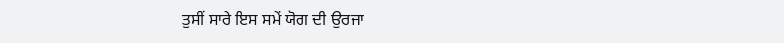ਤੁਸੀਂ ਸਾਰੇ ਇਸ ਸਮੇਂ ਯੋਗ ਦੀ ਉਰਜਾ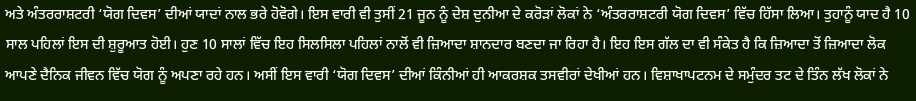ਅਤੇ ਅੰਤਰਰਾਸ਼ਟਰੀ ‘ਯੋਗ ਦਿਵਸ’ ਦੀਆਂ ਯਾਦਾਂ ਨਾਲ ਭਰੇ ਹੋਵੋਗੇ। ਇਸ ਵਾਰੀ ਵੀ ਤੁਸੀਂ 21 ਜੂਨ ਨੂੰ ਦੇਸ਼ ਦੁਨੀਆ ਦੇ ਕਰੋੜਾਂ ਲੋਕਾਂ ਨੇ ‘ਅੰਤਰਰਾਸ਼ਟਰੀ ਯੋਗ ਦਿਵਸ’ ਵਿੱਚ ਹਿੱਸਾ ਲਿਆ। ਤੁਹਾਨੂੰ ਯਾਦ ਹੈ 10 ਸਾਲ ਪਹਿਲਾਂ ਇਸ ਦੀ ਸ਼ੁਰੂਆਤ ਹੋਈ। ਹੁਣ 10 ਸਾਲਾਂ ਵਿੱਚ ਇਹ ਸਿਲਸਿਲਾ ਪਹਿਲਾਂ ਨਾਲੋਂ ਵੀ ਜ਼ਿਆਦਾ ਸ਼ਾਨਦਾਰ ਬਣਦਾ ਜਾ ਰਿਹਾ ਹੈ। ਇਹ ਇਸ ਗੱਲ ਦਾ ਵੀ ਸੰਕੇਤ ਹੈ ਕਿ ਜ਼ਿਆਦਾ ਤੋਂ ਜ਼ਿਆਦਾ ਲੋਕ ਆਪਣੇ ਦੈਨਿਕ ਜੀਵਨ ਵਿੱਚ ਯੋਗ ਨੂੰ ਅਪਣਾ ਰਹੇ ਹਨ। ਅਸੀਂ ਇਸ ਵਾਰੀ ‘ਯੋਗ ਦਿਵਸ’ ਦੀਆਂ ਕਿੰਨੀਆਂ ਹੀ ਆਕਰਸ਼ਕ ਤਸਵੀਰਾਂ ਦੇਖੀਆਂ ਹਨ। ਵਿਸ਼ਾਖਾਪਟਨਮ ਦੇ ਸਮੁੰਦਰ ਤਟ ਦੇ ਤਿੰਨ ਲੱਖ ਲੋਕਾਂ ਨੇ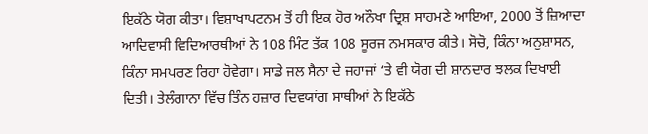ਇਕੱਠੇ ਯੋਗ ਕੀਤਾ। ਵਿਸ਼ਾਖਾਪਟਨਮ ਤੋਂ ਹੀ ਇਕ ਹੋਰ ਅਨੌਖਾ ਦ੍ਰਿਸ਼ ਸਾਹਮਣੇ ਆਇਆ, 2000 ਤੋਂ ਜ਼ਿਆਦਾ ਆਦਿਵਾਸੀ ਵਿਦਿਆਰਥੀਆਂ ਨੇ 108 ਮਿੰਟ ਤੱਕ 108 ਸੂਰਜ ਨਮਸਕਾਰ ਕੀਤੇ। ਸੋਚੋ, ਕਿੰਨਾ ਅਨੁਸ਼ਾਸਨ, ਕਿੰਨਾ ਸਮਪਰਣ ਰਿਹਾ ਹੋਵੇਗਾ। ਸਾਡੇ ਜਲ ਸੈਨਾ ਦੇ ਜਹਾਜਾਂ ‘ਤੇ ਵੀ ਯੋਗ ਦੀ ਸ਼ਾਨਦਾਰ ਝਲਕ ਦਿਖਾਈ ਦਿਤੀ। ਤੇਲੰਗਾਨਾ ਵਿੱਚ ਤਿੰਨ ਹਜ਼ਾਰ ਦਿਵਯਾਂਗ ਸਾਥੀਆਂ ਨੇ ਇਕੱਠੇ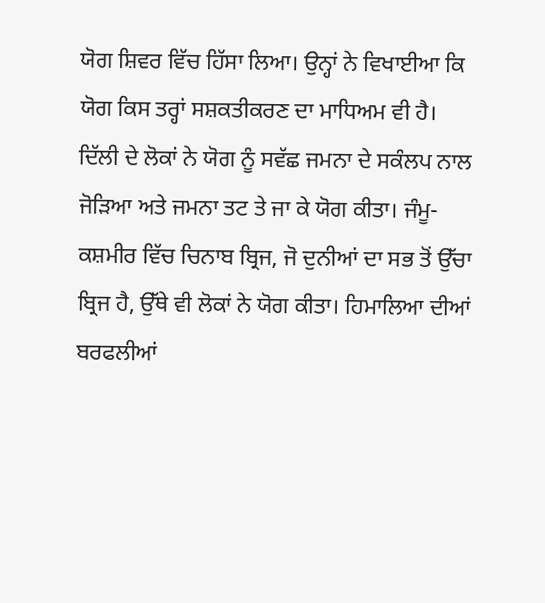ਯੋਗ ਸ਼ਿਵਰ ਵਿੱਚ ਹਿੱਸਾ ਲਿਆ। ਉਨ੍ਹਾਂ ਨੇ ਵਿਖਾਈਆ ਕਿ ਯੋਗ ਕਿਸ ਤਰ੍ਹਾਂ ਸਸ਼ਕਤੀਕਰਣ ਦਾ ਮਾਧਿਅਮ ਵੀ ਹੈ। ਦਿੱਲੀ ਦੇ ਲੋਕਾਂ ਨੇ ਯੋਗ ਨੂੰ ਸਵੱਛ ਜਮਨਾ ਦੇ ਸਕੰਲਪ ਨਾਲ ਜੋੜਿਆ ਅਤੇ ਜਮਨਾ ਤਟ ਤੇ ਜਾ ਕੇ ਯੋਗ ਕੀਤਾ। ਜੰਮੂ-ਕਸ਼ਮੀਰ ਵਿੱਚ ਚਿਨਾਬ ਬ੍ਰਿਜ, ਜੋ ਦੁਨੀਆਂ ਦਾ ਸਭ ਤੋਂ ਉੱਚਾ ਬ੍ਰਿਜ ਹੈ, ਉੱਥੇ ਵੀ ਲੋਕਾਂ ਨੇ ਯੋਗ ਕੀਤਾ। ਹਿਮਾਲਿਆ ਦੀਆਂ ਬਰਫਲੀਆਂ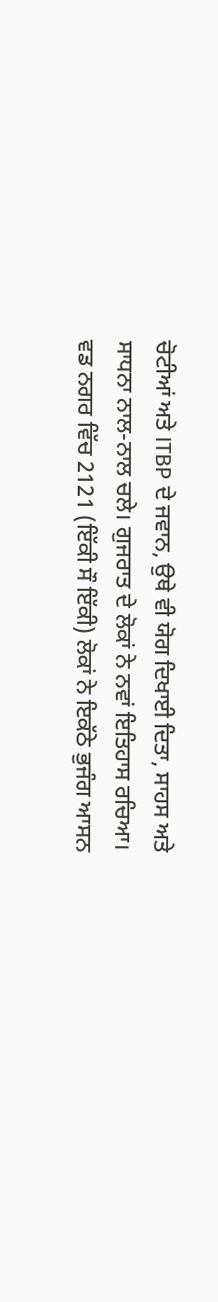ਚੋਟੀਆਂ ਅਤੇ ITBP ਦੇ ਜਵਾਨ, ਉਥੇ ਵੀ ਯੋਗ ਦਿਖਾਈ ਦਿਤਾ, ਸਾਹਸ ਅਤੇ ਸਾਧਨਾ ਨਾਲ-ਨਾਲ ਚਲੇ। ਗੁਜਰਾਤ ਦੇ ਲੋਕਾਂ ਨੇ ਨਵਾਂ ਇਤਿਹਾਸ ਰਚਿਆ। ਵਡ ਨਗਰ ਵਿੱਚ 2121 (ਇੱਕੀ ਸੌ ਇੱਕੀ) ਲੋਕਾਂ ਨੇ ਇਕੱਠੇ ਭੁਜੰਗ ਆਸਨ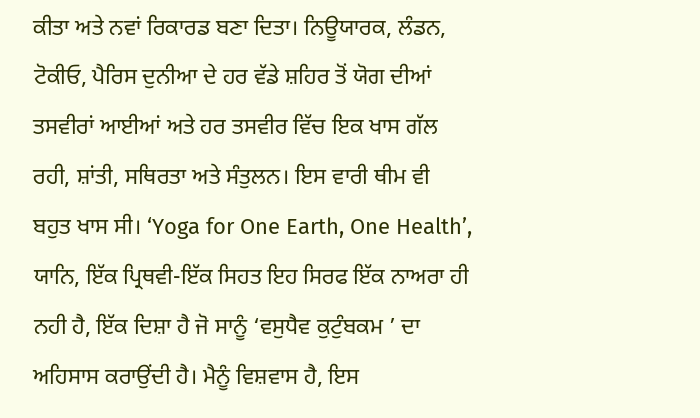ਕੀਤਾ ਅਤੇ ਨਵਾਂ ਰਿਕਾਰਡ ਬਣਾ ਦਿਤਾ। ਨਿਊਯਾਰਕ, ਲੰਡਨ, ਟੋਕੀਓ, ਪੈਰਿਸ ਦੁਨੀਆ ਦੇ ਹਰ ਵੱਡੇ ਸ਼ਹਿਰ ਤੋਂ ਯੋਗ ਦੀਆਂ ਤਸਵੀਰਾਂ ਆਈਆਂ ਅਤੇ ਹਰ ਤਸਵੀਰ ਵਿੱਚ ਇਕ ਖਾਸ ਗੱਲ ਰਹੀ, ਸ਼ਾਂਤੀ, ਸਥਿਰਤਾ ਅਤੇ ਸੰਤੁਲਨ। ਇਸ ਵਾਰੀ ਥੀਮ ਵੀ ਬਹੁਤ ਖਾਸ ਸੀ। ‘Yoga for One Earth, One Health’, ਯਾਨਿ, ਇੱਕ ਪ੍ਰਿਥਵੀ-ਇੱਕ ਸਿਹਤ ਇਹ ਸਿਰਫ ਇੱਕ ਨਾਅਰਾ ਹੀ ਨਹੀ ਹੈ, ਇੱਕ ਦਿਸ਼ਾ ਹੈ ਜੋ ਸਾਨੂੰ ‘ਵਸੁਧੈਵ ਕੁਟੁੰਬਕਮ ’ ਦਾ ਅਹਿਸਾਸ ਕਰਾਉਂਦੀ ਹੈ। ਮੈਨੂੰ ਵਿਸ਼ਵਾਸ ਹੈ, ਇਸ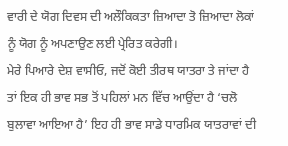ਵਾਰੀ ਦੇ ਯੋਗ ਦਿਵਸ ਦੀ ਅਲੌਕਿਕਤਾ ਜ਼ਿਆਦਾ ਤੋ ਜ਼ਿਆਦਾ ਲੋਕਾਂ ਨੂੰ ਯੋਗ ਨੂੰ ਅਪਣਾਉਣ ਲਈ ਪ੍ਰੇਰਿਤ ਕਰੇਗੀ।
ਮੇਰੇ ਪਿਆਰੇ ਦੇਸ਼ ਵਾਸੀਓ, ਜਦੋਂ ਕੋਈ ਤੀਰਥ ਯਾਤਰਾ ਤੇ ਜਾਂਦਾ ਹੈ ਤਾਂ ਇਕ ਹੀ ਭਾਵ ਸਭ ਤੋਂ ਪਹਿਲਾਂ ਮਨ ਵਿੱਚ ਆਉਂਦਾ ਹੈ ‘ਚਲੋ ਬੁਲਾਵਾ ਆਇਆ ਹੈ’ ਇਹ ਹੀ ਭਾਵ ਸਾਡੇ ਧਾਰਮਿਕ ਯਾਤਰਾਵਾਂ ਦੀ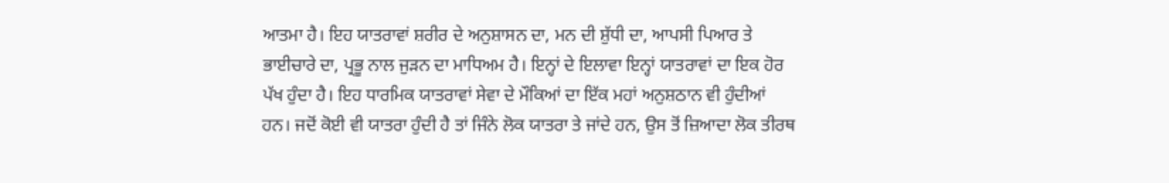ਆਤਮਾ ਹੈ। ਇਹ ਯਾਤਰਾਵਾਂ ਸ਼ਰੀਰ ਦੇ ਅਨੁਸ਼ਾਸਨ ਦਾ, ਮਨ ਦੀ ਸ਼ੁੱਧੀ ਦਾ, ਆਪਸੀ ਪਿਆਰ ਤੇ ਭਾਈਚਾਰੇ ਦਾ, ਪ੍ਰਭੂ ਨਾਲ ਜੁੜਨ ਦਾ ਮਾਧਿਅਮ ਹੈ। ਇਨ੍ਹਾਂ ਦੇ ਇਲਾਵਾ ਇਨ੍ਹਾਂ ਯਾਤਰਾਵਾਂ ਦਾ ਇਕ ਹੋਰ ਪੱਖ ਹੁੰਦਾ ਹੈ। ਇਹ ਧਾਰਮਿਕ ਯਾਤਰਾਵਾਂ ਸੇਵਾ ਦੇ ਮੌਕਿਆਂ ਦਾ ਇੱਕ ਮਹਾਂ ਅਨੁਸ਼ਠਾਨ ਵੀ ਹੁੰਦੀਆਂ ਹਨ। ਜਦੋਂ ਕੋਈ ਵੀ ਯਾਤਰਾ ਹੁੰਦੀ ਹੈ ਤਾਂ ਜਿੰਨੇ ਲੋਕ ਯਾਤਰਾ ਤੇ ਜਾਂਦੇ ਹਨ, ਉਸ ਤੋਂ ਜ਼ਿਆਦਾ ਲੋਕ ਤੀਰਥ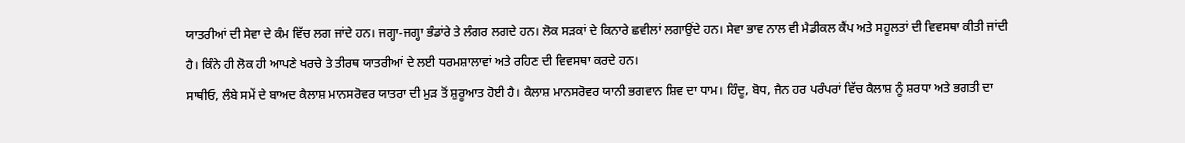ਯਾਤਰੀਆਂ ਦੀ ਸੇਵਾ ਦੇ ਕੰਮ ਵਿੱਚ ਲਗ ਜਾਂਦੇ ਹਨ। ਜਗ੍ਹਾ-ਜਗ੍ਹਾ ਭੰਡਾਂਰੇ ਤੇ ਲੰਗਰ ਲਗਦੇ ਹਨ। ਲੋਕ ਸੜਕਾਂ ਦੇ ਕਿਨਾਰੇ ਛਵੀਲਾਂ ਲਗਾਉਂਦੇ ਹਨ। ਸੇਵਾ ਭਾਵ ਨਾਲ ਵੀ ਮੈਡੀਕਲ ਕੈਂਪ ਅਤੇ ਸਹੂਲਤਾਂ ਦੀ ਵਿਵਸਥਾ ਕੀਤੀ ਜਾਂਦੀ ਹੈ। ਕਿੰਨੇ ਹੀ ਲੋਕ ਹੀ ਆਪਣੇ ਖਰਚੇ ਤੇ ਤੀਰਥ ਯਾਤਰੀਆਂ ਦੇ ਲਈ ਧਰਮਸ਼ਾਲਾਵਾਂ ਅਤੇ ਰਹਿਣ ਦੀ ਵਿਵਸਥਾ ਕਰਦੇ ਹਨ।
ਸਾਥੀਓ, ਲੰਬੇ ਸਮੇਂ ਦੇ ਬਾਅਦ ਕੈਲਾਸ਼ ਮਾਨਸਰੋਵਰ ਯਾਤਰਾ ਦੀ ਮੁੜ ਤੋਂ ਸ਼ੁਰੂਆਤ ਹੋਈ ਹੈ। ਕੈਲਾਸ਼ ਮਾਨਸਰੋਵਰ ਯਾਨੀ ਭਗਵਾਨ ਸ਼ਿਵ ਦਾ ਧਾਮ। ਹਿੰਦੂ, ਬੋਧ, ਜੈਨ ਹਰ ਪਰੰਪਰਾਂ ਵਿੱਚ ਕੈਲਾਸ਼ ਨੂੰ ਸ਼ਰਧਾ ਅਤੇ ਭਗਤੀ ਦਾ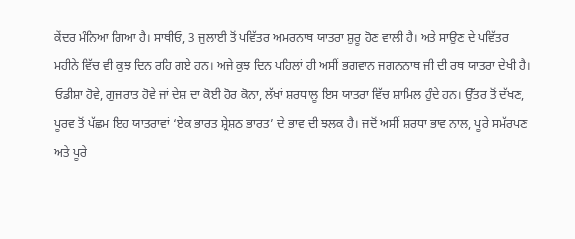ਕੇਂਦਰ ਮੰਨਿਆ ਗਿਆ ਹੈ। ਸਾਥੀਓ, 3 ਜੁਲਾਈ ਤੋਂ ਪਵਿੱਤਰ ਅਮਰਨਾਥ ਯਾਤਰਾ ਸ਼ੁਰੂ ਹੋਣ ਵਾਲੀ ਹੈ। ਅਤੇ ਸਾਉਣ ਦੇ ਪਵਿੱਤਰ ਮਹੀਨੇ ਵਿੱਚ ਵੀ ਕੁਝ ਦਿਨ ਰਹਿ ਗਏ ਹਨ। ਅਜੇ ਕੁਝ ਦਿਨ ਪਹਿਲਾਂ ਹੀ ਅਸੀਂ ਭਗਵਾਨ ਜਗਨਨਾਥ ਜੀ ਦੀ ਰਥ ਯਾਤਰਾ ਦੇਖੀ ਹੈ। ਓਡੀਸ਼ਾ ਹੋਵੇ, ਗੁਜਰਾਤ ਹੋਵੇ ਜਾਂ ਦੇਸ਼ ਦਾ ਕੋਈ ਹੋਰ ਕੋਨਾ, ਲੱਖਾਂ ਸ਼ਰਧਾਲੂ ਇਸ ਯਾਤਰਾ ਵਿੱਚ ਸ਼ਾਮਿਲ ਹੁੰਦੇ ਹਨ। ਉੱਤਰ ਤੋਂ ਦੱਖਣ, ਪੂਰਵ ਤੋਂ ਪੱਛਮ ਇਹ ਯਾਤਰਾਵਾਂ ‘ਏਕ ਭਾਰਤ ਸ਼੍ਰੇਸ਼ਠ ਭਾਰਤ’ ਦੇ ਭਾਵ ਦੀ ਝਲਕ ਹੈ। ਜਦੋਂ ਅਸੀਂ ਸ਼ਰਧਾ ਭਾਵ ਨਾਲ, ਪੂਰੇ ਸਮੱਰਪਣ ਅਤੇ ਪੂਰੇ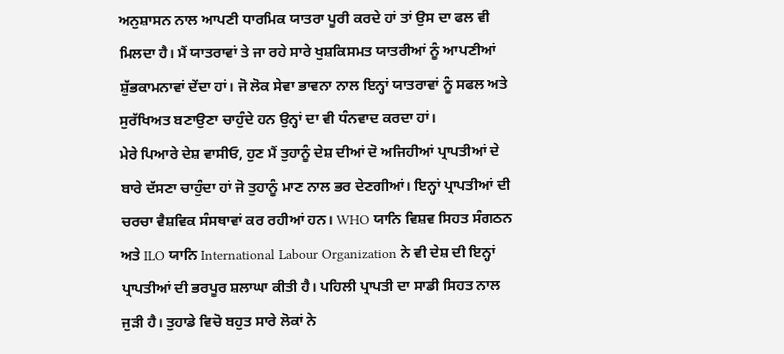ਅਨੁਸ਼ਾਸਨ ਨਾਲ ਆਪਣੀ ਧਾਰਮਿਕ ਯਾਤਰਾ ਪੂਰੀ ਕਰਦੇ ਹਾਂ ਤਾਂ ਉਸ ਦਾ ਫਲ ਵੀ ਮਿਲਦਾ ਹੈ। ਮੈਂ ਯਾਤਰਾਵਾਂ ਤੇ ਜਾ ਰਹੇ ਸਾਰੇ ਖੁਸ਼ਕਿਸਮਤ ਯਾਤਰੀਆਂ ਨੂੰ ਆਪਣੀਆਂ ਸ਼ੁੱਭਕਾਮਨਾਵਾਂ ਦੇਂਦਾ ਹਾਂ। ਜੋ ਲੋਕ ਸੇਵਾ ਭਾਵਨਾ ਨਾਲ ਇਨ੍ਹਾਂ ਯਾਤਰਾਵਾਂ ਨੂੰ ਸਫਲ ਅਤੇ ਸੁਰੱਖਿਅਤ ਬਣਾਉਣਾ ਚਾਹੁੰਦੇ ਹਨ ਉਨ੍ਹਾਂ ਦਾ ਵੀ ਧੰਨਵਾਦ ਕਰਦਾ ਹਾਂ।
ਮੇਰੇ ਪਿਆਰੇ ਦੇਸ਼ ਵਾਸੀਓ, ਹੁਣ ਮੈਂ ਤੁਹਾਨੂੰ ਦੇਸ਼ ਦੀਆਂ ਦੋ ਅਜਿਹੀਆਂ ਪ੍ਰਾਪਤੀਆਂ ਦੇ ਬਾਰੇ ਦੱਸਣਾ ਚਾਹੁੰਦਾ ਹਾਂ ਜੋ ਤੁਹਾਨੂੰ ਮਾਣ ਨਾਲ ਭਰ ਦੇਣਗੀਆਂ। ਇਨ੍ਹਾਂ ਪ੍ਰਾਪਤੀਆਂ ਦੀ ਚਰਚਾ ਵੈਸ਼ਵਿਕ ਸੰਸਥਾਵਾਂ ਕਰ ਰਹੀਆਂ ਹਨ। WHO ਯਾਨਿ ਵਿਸ਼ਵ ਸਿਹਤ ਸੰਗਠਨ ਅਤੇ ILO ਯਾਨਿ International Labour Organization ਨੇ ਵੀ ਦੇਸ਼ ਦੀ ਇਨ੍ਹਾਂ ਪ੍ਰਾਪਤੀਆਂ ਦੀ ਭਰਪੂਰ ਸ਼ਲਾਘਾ ਕੀਤੀ ਹੈ। ਪਹਿਲੀ ਪ੍ਰਾਪਤੀ ਦਾ ਸਾਡੀ ਸਿਹਤ ਨਾਲ ਜੁੜੀ ਹੈ। ਤੁਹਾਡੇ ਵਿਚੋ ਬਹੁਤ ਸਾਰੇ ਲੋਕਾਂ ਨੇ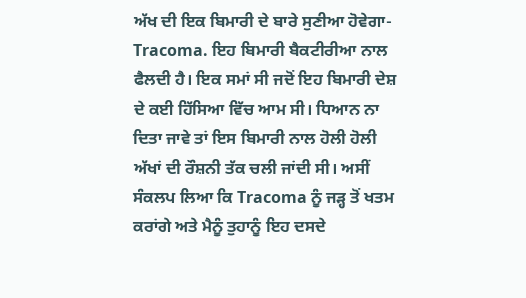ਅੱਖ ਦੀ ਇਕ ਬਿਮਾਰੀ ਦੇ ਬਾਰੇ ਸੁਣੀਆ ਹੋਵੇਗਾ- Tracoma. ਇਹ ਬਿਮਾਰੀ ਬੈਕਟੀਰੀਆ ਨਾਲ ਫੈਲਦੀ ਹੈ। ਇਕ ਸਮਾਂ ਸੀ ਜਦੋਂ ਇਹ ਬਿਮਾਰੀ ਦੇਸ਼ ਦੇ ਕਈ ਹਿੱਸਿਆ ਵਿੱਚ ਆਮ ਸੀ। ਧਿਆਨ ਨਾ ਦਿਤਾ ਜਾਵੇ ਤਾਂ ਇਸ ਬਿਮਾਰੀ ਨਾਲ ਹੋਲੀ ਹੋਲੀ ਅੱਖਾਂ ਦੀ ਰੌਸ਼ਨੀ ਤੱਕ ਚਲੀ ਜਾਂਦੀ ਸੀ। ਅਸੀਂ ਸੰਕਲਪ ਲਿਆ ਕਿ Tracoma ਨੂੰ ਜੜ੍ਹ ਤੋਂ ਖਤਮ ਕਰਾਂਗੇ ਅਤੇ ਮੈਨੂੰ ਤੁਹਾਨੂੰ ਇਹ ਦਸਦੇ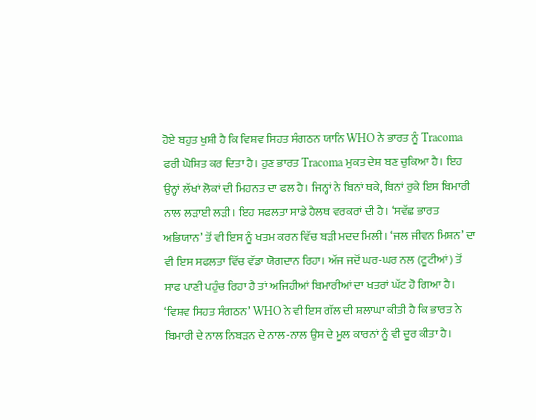ਹੋਏ ਬਹੁਤ ਖੁਸ਼ੀ ਹੈ ਕਿ ਵਿਸ਼ਵ ਸਿਹਤ ਸੰਗਠਨ ਯਾਨਿ WHO ਨੇ ਭਾਰਤ ਨੂੰ Tracoma ਫਰੀ ਘੋਸ਼ਿਤ ਕਰ ਦਿਤਾ ਹੈ। ਹੁਣ ਭਾਰਤ Tracoma ਮੁਕਤ ਦੇਸ਼ ਬਣ ਚੁਕਿਆ ਹੈ। ਇਹ ਉਨ੍ਹਾਂ ਲੱਖਾਂ ਲੋਕਾਂ ਦੀ ਮਿਹਨਤ ਦਾ ਫਲ ਹੈ। ਜਿਨ੍ਹਾਂ ਨੇ ਬਿਨਾਂ ਥਕੇ, ਬਿਨਾਂ ਰੁਕੇ ਇਸ ਬਿਮਾਰੀ ਨਾਲ ਲੜਾਈ ਲੜੀ। ਇਹ ਸਫਲਤਾ ਸਾਡੇ ਹੈਲਥ ਵਰਕਰਾਂ ਦੀ ਹੈ। ‘ਸਵੱਛ ਭਾਰਤ ਅਭਿਯਾਨ’ ਤੋਂ ਵੀ ਇਸ ਨੂੰ ਖਤਮ ਕਰਨ ਵਿੱਚ ਬੜੀ ਮਦਦ ਮਿਲੀ। ‘ਜਲ ਜੀਵਨ ਮਿਸ਼ਨ’ ਦਾ ਵੀ ਇਸ ਸਫਲਤਾ ਵਿੱਚ ਵੱਡਾ ਯੋਗਦਾਨ ਰਿਹਾ। ਅੱਜ ਜਦੋਂ ਘਰ-ਘਰ ਨਲ (ਟੂਟੀਆਂ) ਤੋਂ ਸਾਫ ਪਾਣੀ ਪਹੁੰਚ ਰਿਹਾ ਹੈ ਤਾਂ ਅਜਿਹੀਆਂ ਬਿਮਾਰੀਆਂ ਦਾ ਖਤਰਾਂ ਘੱਟ ਹੋ ਗਿਆ ਹੈ। ‘ਵਿਸ਼ਵ ਸਿਹਤ ਸੰਗਠਨ’ WHO ਨੇ ਵੀ ਇਸ ਗੱਲ ਦੀ ਸ਼ਲਾਘਾ ਕੀਤੀ ਹੈ ਕਿ ਭਾਰਤ ਨੇ ਬਿਮਾਰੀ ਦੇ ਨਾਲ ਨਿਬੜਨ ਦੇ ਨਾਲ-ਨਾਲ ਉਸ ਦੇ ਮੂਲ ਕਾਰਨਾਂ ਨੂੰ ਵੀ ਦੂਰ ਕੀਤਾ ਹੈ।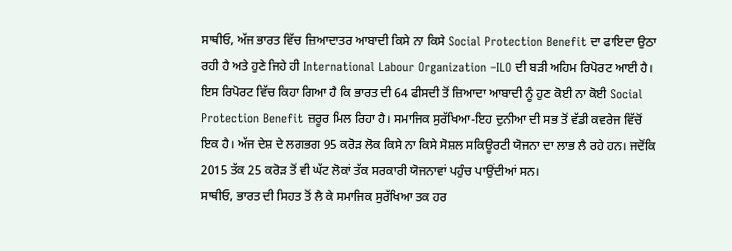ਸਾਥੀਓ, ਅੱਜ ਭਾਰਤ ਵਿੱਚ ਜ਼ਿਆਦਾਤਰ ਆਬਾਦੀ ਕਿਸੇ ਨਾ ਕਿਸੇ Social Protection Benefit ਦਾ ਫਾਇਦਾ ਉਠਾ ਰਹੀ ਹੈ ਅਤੇ ਹੁਣੇ ਜਿਹੇ ਹੀ International Labour Organization –ILO ਦੀ ਬੜੀ ਅਹਿਮ ਰਿਪੋਰਟ ਆਈ ਹੈ। ਇਸ ਰਿਪੋਰਟ ਵਿੱਚ ਕਿਹਾ ਗਿਆ ਹੈ ਕਿ ਭਾਰਤ ਦੀ 64 ਫੀਸਦੀ ਤੋਂ ਜ਼ਿਆਦਾ ਆਬਾਦੀ ਨੂੰ ਹੁਣ ਕੋਈ ਨਾ ਕੋਈ Social Protection Benefit ਜ਼ਰੂਰ ਮਿਲ ਰਿਹਾ ਹੈ। ਸਮਾਜਿਕ ਸੁਰੱਖਿਆ-ਇਹ ਦੁਨੀਆ ਦੀ ਸਭ ਤੋਂ ਵੱਡੀ ਕਵਰੇਜ ਵਿੱਚੋਂ ਇਕ ਹੈ। ਅੱਜ ਦੇਸ਼ ਦੇ ਲਗਭਗ 95 ਕਰੋੜ ਲੋਕ ਕਿਸੇ ਨਾ ਕਿਸੇ ਸੋਸ਼ਲ ਸਕਿਊਰਟੀ ਯੋਜਨਾ ਦਾ ਲਾਭ ਲੈ ਰਹੇ ਹਨ। ਜਦੋਂਕਿ 2015 ਤੱਕ 25 ਕਰੋੜ ਤੋਂ ਵੀ ਘੱਟ ਲੋਕਾਂ ਤੱਕ ਸਰਕਾਰੀ ਯੋਜਨਾਵਾਂ ਪਹੁੰਚ ਪਾਉਂਦੀਆਂ ਸਨ।
ਸਾਥੀਓ, ਭਾਰਤ ਦੀ ਸਿਹਤ ਤੋਂ ਲੈ ਕੇ ਸਮਾਜਿਕ ਸੁਰੱਖਿਆ ਤਕ ਹਰ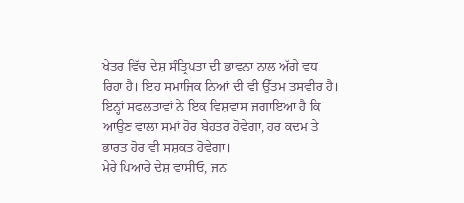ਖੇਤਰ ਵਿੱਚ ਦੇਸ਼ ਸੰਤ੍ਰਿਪਤਾ ਦੀ ਭਾਵਨਾ ਨਾਲ ਅੱਗੇ ਵਧ ਰਿਹਾ ਹੈ। ਇਹ ਸਮਾਜਿਕ ਨਿਆਂ ਦੀ ਵੀ ਉੱਤਮ ਤਸਵੀਰ ਹੈ। ਇਨ੍ਹਾਂ ਸਫਲਤਾਵਾਂ ਨੇ ਇਕ ਵਿਸ਼ਵਾਸ ਜਗਾਇਆ ਹੈ ਕਿ ਆਉਣ ਵਾਲਾ ਸਮਾਂ ਹੋਰ ਬੇਹਤਰ ਹੋਵੇਗਾ, ਹਰ ਕਦਮ ਤੇ ਭਾਰਤ ਹੋਰ ਵੀ ਸਸ਼ਕਤ ਹੋਵੇਗਾ।
ਮੇਰੇ ਪਿਆਰੇ ਦੇਸ਼ ਵਾਸੀਓ, ਜਨ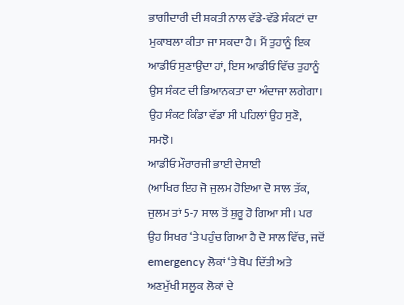ਭਾਗੀਦਾਰੀ ਦੀ ਸ਼ਕਤੀ ਨਾਲ ਵੱਡੇ-ਵੱਡੇ ਸੰਕਟਾਂ ਦਾ ਮੁਕਾਬਲਾ ਕੀਤਾ ਜਾ ਸਕਦਾ ਹੈ। ਮੈਂ ਤੁਹਾਨੂੰ ਇਕ ਆਡੀਓ ਸੁਣਾਉਂਦਾ ਹਾਂ, ਇਸ ਆਡੀਓ ਵਿੱਚ ਤੁਹਾਨੂੰ ਉਸ ਸੰਕਟ ਦੀ ਭਿਆਨਕਤਾ ਦਾ ਅੰਦਾਜਾ ਲਗੇਗਾ। ਉਹ ਸੰਕਟ ਕਿੰਡਾ ਵੱਡਾ ਸੀ ਪਹਿਲਾਂ ਉਹ ਸੁਣੋ, ਸਮਝੋ।
ਆਡੀਓ ਮੌਰਾਰਜੀ ਭਾਈ ਦੇਸਾਈ
(ਆਖਿਰ ਇਹ ਜੋ ਜੁਲਮ ਹੋਇਆ ਦੋ ਸਾਲ ਤੱਕ, ਜੁਲਮ ਤਾਂ 5-7 ਸਾਲ ਤੋਂ ਸ਼ੁਰੂ ਹੋ ਗਿਆ ਸੀ। ਪਰ ਉਹ ਸਿਖਰ ‘ਤੇ ਪਹੁੰਚ ਗਿਆ ਹੈ ਦੋ ਸਾਲ ਵਿੱਚ, ਜਦੋਂ emergency ਲੋਕਾਂ ‘ਤੇ ਥੋਪ ਦਿੱਤੀ ਅਤੇ ਅਣਮੁੱਖੀ ਸਲੂਕ ਲੋਕਾਂ ਦੇ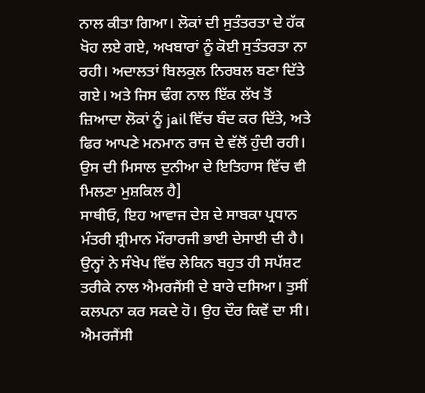ਨਾਲ ਕੀਤਾ ਗਿਆ। ਲੋਕਾਂ ਦੀ ਸੁਤੰਤਰਤਾ ਦੇ ਹੱਕ ਖੋਹ ਲਏ ਗਏ, ਅਖਬਾਰਾਂ ਨੂੰ ਕੋਈ ਸੁਤੰਤਰਤਾ ਨਾ ਰਹੀ। ਅਦਾਲਤਾਂ ਬਿਲਕੁਲ ਨਿਰਬਲ ਬਣਾ ਦਿੱਤੇ ਗਏ। ਅਤੇ ਜਿਸ ਢੰਗ ਨਾਲ ਇੱਕ ਲੱਖ ਤੋਂ ਜ਼ਿਆਦਾ ਲੋਕਾਂ ਨੂੰ jail ਵਿੱਚ ਬੰਦ ਕਰ ਦਿੱਤੇ, ਅਤੇ ਫਿਰ ਆਪਣੇ ਮਨਮਾਨ ਰਾਜ ਦੇ ਵੱਲੋਂ ਹੁੰਦੀ ਰਹੀ। ਉਸ ਦੀ ਮਿਸਾਲ ਦੁਨੀਆ ਦੇ ਇਤਿਹਾਸ ਵਿੱਚ ਵੀ ਮਿਲਣਾ ਮੁਸ਼ਕਿਲ ਹੈ]
ਸਾਥੀਓ, ਇਹ ਆਵਾਜ ਦੇਸ਼ ਦੇ ਸਾਬਕਾ ਪ੍ਰਧਾਨ ਮੰਤਰੀ ਸ਼੍ਰੀਮਾਨ ਮੌਰਾਰਜੀ ਭਾਈ ਦੇਸਾਈ ਦੀ ਹੈ। ਉਨ੍ਹਾਂ ਨੇ ਸੰਖੇਪ ਵਿੱਚ ਲੇਕਿਨ ਬਹੁਤ ਹੀ ਸਪੱਸ਼ਟ ਤਰੀਕੇ ਨਾਲ ਐਮਰਜੈਂਸੀ ਦੇ ਬਾਰੇ ਦਸਿਆ। ਤੁਸੀਂ ਕਲਪਨਾ ਕਰ ਸਕਦੇ ਹੋ। ਉਹ ਦੌਰ ਕਿਵੇਂ ਦਾ ਸੀ। ਐਮਰਜੈਂਸੀ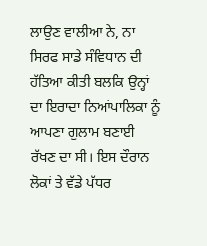ਲਾਉਣ ਵਾਲੀਆ ਨੇ, ਨਾ ਸਿਰਫ ਸਾਡੇ ਸੰਵਿਧਾਨ ਦੀ ਹੱਤਿਆ ਕੀਤੀ ਬਲਕਿ ਉਨ੍ਹਾਂ ਦਾ ਇਰਾਦਾ ਨਿਆਂਪਾਲਿਕਾ ਨੂੰ ਆਪਣਾ ਗੁਲਾਮ ਬਣਾਈ ਰੱਖਣ ਦਾ ਸੀ। ਇਸ ਦੌਰਾਨ ਲੋਕਾਂ ਤੇ ਵੱਡੇ ਪੱਧਰ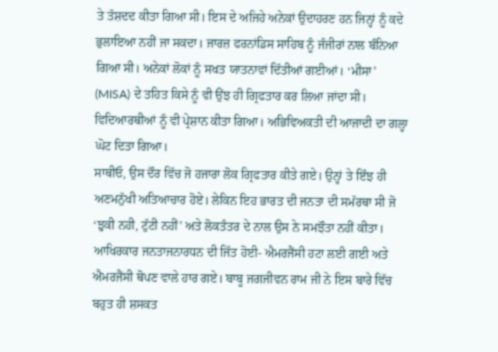ਤੇ ਤੱਸ਼ਦਦ ਕੀਤਾ ਗਿਆ ਸੀ। ਇਸ ਦੇ ਅਜਿਹੇ ਅਨੇਕਾਂ ਉਦਾਹਰਣ ਹਨ ਜਿਨ੍ਹਾਂ ਨੂੰ ਕਦੇ ਭੁਲਾਇਆ ਨਹੀਂ ਜਾ ਸਕਦਾ। ਜਾਰਜ਼ ਫਰਨਾਂਡਿਸ ਸਾਹਿਬ ਨੂੰ ਜੰਜੀਰਾਂ ਨਾਲ ਬੰਨਿਆ ਗਿਆ ਸੀ। ਅਨੇਕਾਂ ਲੋਕਾਂ ਨੂੰ ਸਖਤ ਯਾਤਨਾਵਾਂ ਦਿੱਤੀਆਂ ਗਈਆਂ। ‘ਮੀਸਾ’ (MISA) ਦੇ ਤਹਿਤ ਕਿਸੇ ਨੂੰ ਵੀ ਉਂਝ ਹੀ ਗ੍ਰਿਫਤਾਰ ਕਰ ਲਿਆ ਜਾਂਦਾ ਸੀ। ਵਿਦਿਆਰਥੀਆਂ ਨੂੰ ਵੀ ਪ੍ਰੇਸ਼ਾਨ ਕੀਤਾ ਗਿਆ। ਅਭਿਵਿਅਕਤੀ ਦੀ ਆਜਾਦੀ ਦਾ ਗਲ੍ਹਾ ਘੋਟ ਦਿਤਾ ਗਿਆ।
ਸਾਥੀਓ, ਉਸ ਦੌਰ ਵਿੱਚ ਜੋ ਹਜਾਰਾ ਲੋਕ ਗ੍ਰਿਫਤਾਰ ਕੀਤੇ ਗਏ। ਉਨ੍ਹਾਂ ਤੇ ਇੰਝ ਹੀ ਅਣਮਨੁੱਖੀ ਅਤਿਆਚਾਰ ਹੋਏ। ਲੇਕਿਨ ਇਹ ਭਾਰਤ ਦੀ ਜਨਤਾ ਦੀ ਸਮੱਰਥਾ ਸੀ ਜੋ ‘ਝੁਕੀ ਨਹੀ, ਟੁੱਟੀ ਨਹੀਂ’ ਅਤੇ ਲੋਕਤੰਤਰ ਦੇ ਨਾਲ ਉਸ ਨੇ ਸਮਝੌਤਾ ਨਹੀਂ ਕੀਤਾ। ਆਖਿਰਕਾਰ ਜਨਤਾਜਨਾਰਧਨ ਦੀ ਜਿੱਤ ਹੋਈ- ਐਮਰਜੈਂਸੀ ਹਟਾ ਲਈ ਗਈ ਅਤੇ ਐਮਰਜੈਂਸੀ ਥੋਪਣ ਵਾਲੇ ਹਾਰ ਗਏ। ਬਾਬੂ ਜਗਜੀਵਨ ਰਾਮ ਜੀ ਨੇ ਇਸ ਬਾਰੇ ਵਿੱਚ ਬਹੁਤ ਹੀ ਸ਼ਸਕਤ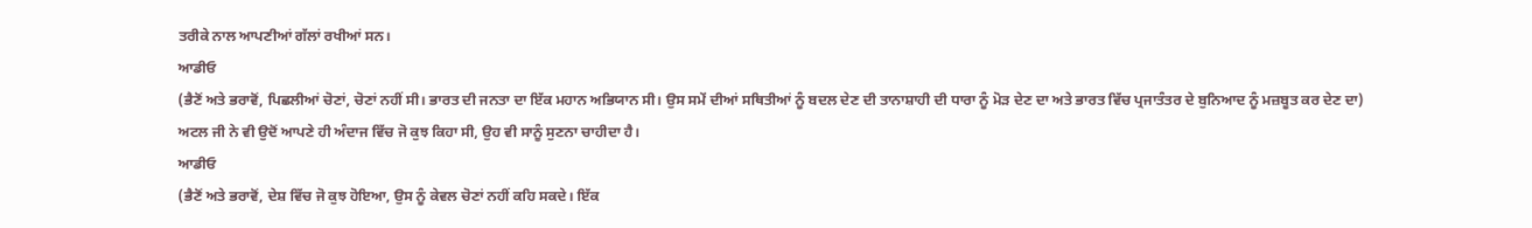ਤਰੀਕੇ ਨਾਲ ਆਪਣੀਆਂ ਗੱਲਾਂ ਰਖੀਆਂ ਸਨ।
ਆਡੀਓ
(ਭੈਣੋਂ ਅਤੇ ਭਰਾਵੋਂ, ਪਿਛਲੀਆਂ ਚੋਣਾਂ, ਚੋਣਾਂ ਨਹੀਂ ਸੀ। ਭਾਰਤ ਦੀ ਜਨਤਾ ਦਾ ਇੱਕ ਮਹਾਨ ਅਭਿਯਾਨ ਸੀ। ਉਸ ਸਮੇਂ ਦੀਆਂ ਸਥਿਤੀਆਂ ਨੂੰ ਬਦਲ ਦੇਣ ਦੀ ਤਾਨਾਸ਼ਾਹੀ ਦੀ ਧਾਰਾ ਨੂੰ ਮੋੜ ਦੇਣ ਦਾ ਅਤੇ ਭਾਰਤ ਵਿੱਚ ਪ੍ਰਜਾਤੰਤਰ ਦੇ ਬੁਨਿਆਦ ਨੂੰ ਮਜ਼ਬੂਤ ਕਰ ਦੇਣ ਦਾ)
ਅਟਲ ਜੀ ਨੇ ਵੀ ਉਦੋਂ ਆਪਣੇ ਹੀ ਅੰਦਾਜ ਵਿੱਚ ਜੋ ਕੁਝ ਕਿਹਾ ਸੀ, ਉਹ ਵੀ ਸਾਨੂੰ ਸੁਣਨਾ ਚਾਹੀਦਾ ਹੈ।
ਆਡੀਓ
(ਭੈਣੋਂ ਅਤੇ ਭਰਾਵੋਂ, ਦੇਸ਼ ਵਿੱਚ ਜੋ ਕੁਝ ਹੋਇਆ, ਉਸ ਨੂੰ ਕੇਵਲ ਚੋਣਾਂ ਨਹੀਂ ਕਹਿ ਸਕਦੇ। ਇੱਕ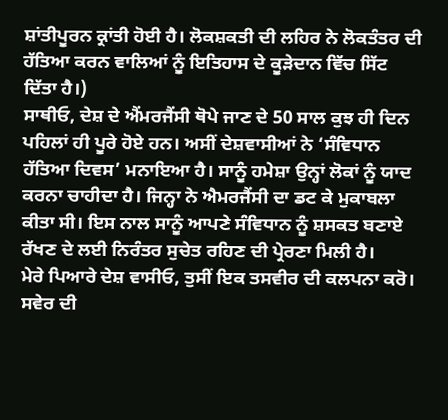ਸ਼ਾਂਤੀਪੂਰਨ ਕ੍ਰਾਂਤੀ ਹੋਈ ਹੈ। ਲੋਕਸ਼ਕਤੀ ਦੀ ਲਹਿਰ ਨੇ ਲੋਕਤੰਤਰ ਦੀ ਹੱਤਿਆ ਕਰਨ ਵਾਲਿਆਂ ਨੂੰ ਇਤਿਹਾਸ ਦੇ ਕੂੜੇਦਾਨ ਵਿੱਚ ਸਿੱਟ ਦਿੱਤਾ ਹੈ।)
ਸਾਥੀਓ, ਦੇਸ਼ ਦੇ ਐਂਮਰਜੈਂਸੀ ਥੋਪੇ ਜਾਣ ਦੇ 50 ਸਾਲ ਕੁਝ ਹੀ ਦਿਨ ਪਹਿਲਾਂ ਹੀ ਪੂਰੇ ਹੋਏ ਹਨ। ਅਸੀਂ ਦੇਸ਼ਵਾਸੀਆਂ ਨੇ ‘ਸੰਵਿਧਾਨ ਹੱਤਿਆ ਦਿਵਸ’ ਮਨਾਇਆ ਹੈ। ਸਾਨੂੰ ਹਮੇਸ਼ਾ ਉਨ੍ਹਾਂ ਲੋਕਾਂ ਨੂੰ ਯਾਦ ਕਰਨਾ ਚਾਹੀਦਾ ਹੈ। ਜਿਨ੍ਹਾ ਨੇ ਐਮਰਜੈਂਸੀ ਦਾ ਡਟ ਕੇ ਮੁਕਾਬਲਾ ਕੀਤਾ ਸੀ। ਇਸ ਨਾਲ ਸਾਨੂੰ ਆਪਣੇ ਸੰਵਿਧਾਨ ਨੂੰ ਸ਼ਸਕਤ ਬਣਾਏ ਰੱਖਣ ਦੇ ਲਈ ਨਿਰੰਤਰ ਸੁਚੇਤ ਰਹਿਣ ਦੀ ਪ੍ਰੇਰਣਾ ਮਿਲੀ ਹੈ।
ਮੇਰੇ ਪਿਆਰੇ ਦੇਸ਼ ਵਾਸੀਓ, ਤੁਸੀਂ ਇਕ ਤਸਵੀਰ ਦੀ ਕਲਪਨਾ ਕਰੋ। ਸਵੇਰ ਦੀ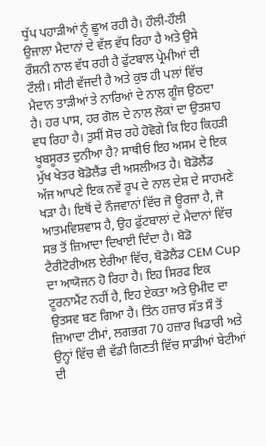ਧੁੱਪ ਪਹਾੜੀਆਂ ਨੂੰ ਛੂਅ ਰਹੀ ਹੈ। ਹੌਲੀ-ਹੌਲੀ ਉਜਾਲਾ ਮੈਦਾਨਾਂ ਦੇ ਵੱਲ ਵੱਧ ਰਿਹਾ ਹੈ ਅਤੇ ਉਸੇ ਰੌਸ਼ਨੀ ਨਾਲ ਵੱਧ ਰਹੀ ਹੈ ਫੁੱਟਬਾਲ ਪ੍ਰੇਮੀਆਂ ਦੀ ਟੌਲੀ। ਸੀਟੀ ਵੱਜਦੀ ਹੈ ਅਤੇ ਕੁਝ ਹੀ ਪਲਾਂ ਵਿੱਚ ਮੈਦਾਨ ਤਾੜੀਆਂ ਤੇ ਨਾਰਿਆਂ ਦੇ ਨਾਲ ਗੂੰਜ ਉਠਦਾ ਹੈ। ਹਰ ਪਾਸ, ਹਰ ਗੋਲ ਦੇ ਨਾਲ ਲੋਕਾਂ ਦਾ ਉਤਸ਼ਾਹ ਵਧ ਰਿਹਾ ਹੈ। ਤੁਸੀਂ ਸੋਚ ਰਹੇ ਹੋਵੋਗੇ ਕਿ ਇਹ ਕਿਹੜੀ ਖੂਬਸੂਰਤ ਦੁਨੀਆ ਹੈ? ਸਾਥੀਓ ਇਹ ਅਸਮ ਦੇ ਇਕ ਮੁੱਖ ਖੇਤਰ ਬੋਡੋਲੈਂਡ ਦੀ ਅਸਲੀਅਤ ਹੈ। ਬੋਡੋਲੈਂਡ ਅੱਜ ਆਪਣੇ ਇਕ ਨਵੇਂ ਰੂਪ ਦੇ ਨਾਲ ਦੇਸ਼ ਦੇ ਸਾਹਮਣੇ ਖੜਾ ਹੈ। ਇਥੋਂ ਦੇ ਨੌਜਵਾਨਾਂ ਵਿੱਚ ਜੋ ਊਰਜਾ ਹੈ, ਜੋ ਆਤਮਵਿਸ਼ਵਾਸ ਹੈ, ਉਹ ਫੁੱਟਬਾਲਾਂ ਦੇ ਮੈਦਾਨਾਂ ਵਿੱਚ ਸਭ ਤੋਂ ਜ਼ਿਆਦਾ ਦਿਖਾਈ ਦਿੰਦਾ ਹੈ। ਬੋਡੋ ਟੈਰੀਟੋਰੀਅਲ ਏਰੀਆ ਵਿੱਚ, ਬੋਡੋਲੈਂਡ CEM Cup ਦਾ ਆਯੋਜਨ ਹੋ ਰਿਹਾ ਹੈ। ਇਹ ਸਿਰਫ ਇਕ ਟੂਰਨਾਮੈਂਟ ਨਹੀਂ ਹੈ, ਇਹ ਏਕਤਾ ਅਤੇ ਉਮੀਦ ਦਾ ਉਤਸਵ ਬਣ ਗਿਆ ਹੈ। ਤਿੰਨ ਹਜ਼ਾਰ ਸੱਤ ਸੌ ਤੋਂ ਜ਼ਿਆਦਾ ਟੀਮਾਂ, ਲਗਭਗ 70 ਹਜ਼ਾਰ ਖਿਡਾਰੀ ਅਤੇ ਉਨ੍ਹਾਂ ਵਿੱਚ ਵੀ ਵੱਡੀ ਗਿਣਤੀ ਵਿੱਚ ਸਾਡੀਆਂ ਬੇਟੀਆਂ ਦੀ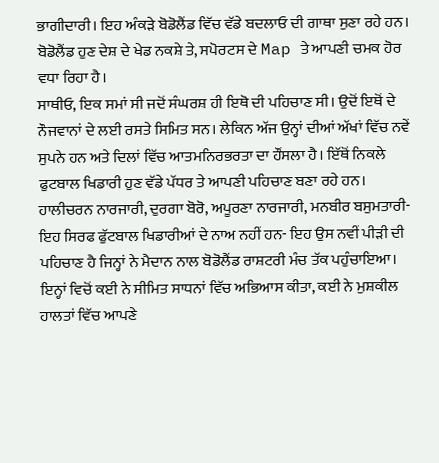ਭਾਗੀਦਾਰੀ। ਇਹ ਅੰਕੜੇ ਬੋਡੋਲੈਂਡ ਵਿੱਚ ਵੱਡੇ ਬਦਲਾਓ ਦੀ ਗਾਥਾ ਸੁਣਾ ਰਹੇ ਹਨ। ਬੋਡੋਲੈਂਡ ਹੁਣ ਦੇਸ਼ ਦੇ ਖੇਡ ਨਕਸ਼ੇ ਤੇ, ਸਪੋਰਟਸ ਦੇ Map ਤੇ ਆਪਣੀ ਚਮਕ ਹੋਰ ਵਧਾ ਰਿਹਾ ਹੈ।
ਸਾਥੀਓ, ਇਕ ਸਮਾਂ ਸੀ ਜਦੋਂ ਸੰਘਰਸ਼ ਹੀ ਇਥੋ ਦੀ ਪਹਿਚਾਣ ਸੀ। ਉਦੋਂ ਇਥੋਂ ਦੇ ਨੌਜਵਾਨਾਂ ਦੇ ਲਈ ਰਸਤੇ ਸਿਮਿਤ ਸਨ। ਲੇਕਿਨ ਅੱਜ ਉਨ੍ਹਾਂ ਦੀਆਂ ਅੱਖਾਂ ਵਿੱਚ ਨਵੇਂ ਸੁਪਨੇ ਹਨ ਅਤੇ ਦਿਲਾਂ ਵਿੱਚ ਆਤਮਨਿਰਭਰਤਾ ਦਾ ਹੌਂਸਲਾ ਹੈ। ਇੱਥੋਂ ਨਿਕਲੇ ਫੁਟਬਾਲ ਖਿਡਾਰੀ ਹੁਣ ਵੱਡੇ ਪੱਧਰ ਤੇ ਆਪਣੀ ਪਹਿਚਾਣ ਬਣਾ ਰਹੇ ਹਨ। ਹਾਲੀਚਰਨ ਨਾਰਜਾਰੀ, ਦੁਰਗਾ ਬੋਰੋ, ਅਪੂਰਣਾ ਨਾਰਜਾਰੀ, ਮਨਬੀਰ ਬਸੁਮਤਾਰੀ-ਇਹ ਸਿਰਫ ਫੁੱਟਬਾਲ ਖਿਡਾਰੀਆਂ ਦੇ ਨਾਅ ਨਹੀਂ ਹਨ- ਇਹ ਉਸ ਨਵੀਂ ਪੀੜੀ ਦੀ ਪਹਿਚਾਣ ਹੈ ਜਿਨ੍ਹਾਂ ਨੇ ਮੈਦਾਨ ਨਾਲ ਬੋਡੋਲੈਂਡ ਰਾਸ਼ਟਰੀ ਮੰਚ ਤੱਕ ਪਹੁੰਚਾਇਆ। ਇਨ੍ਹਾਂ ਵਿਚੋਂ ਕਈ ਨੇ ਸੀਮਿਤ ਸਾਧਨਾਂ ਵਿੱਚ ਅਭਿਆਸ ਕੀਤਾ, ਕਈ ਨੇ ਮੁਸ਼ਕੀਲ ਹਾਲਤਾਂ ਵਿੱਚ ਆਪਣੇ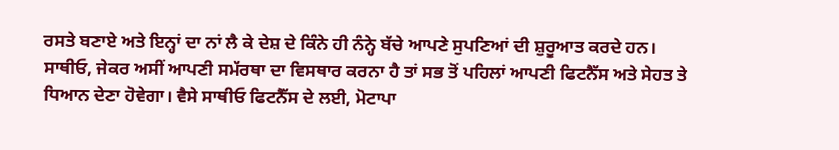ਰਸਤੇ ਬਣਾਏ ਅਤੇ ਇਨ੍ਹਾਂ ਦਾ ਨਾਂ ਲੈ ਕੇ ਦੇਸ਼ ਦੇ ਕਿੰਨੇ ਹੀ ਨੰਨ੍ਹੇ ਬੱਚੇ ਆਪਣੇ ਸੁਪਣਿਆਂ ਦੀ ਸ਼ੁਰੂਆਤ ਕਰਦੇ ਹਨ।
ਸਾਥੀਓ, ਜੇਕਰ ਅਸੀਂ ਆਪਣੀ ਸਮੱਰਥਾ ਦਾ ਵਿਸਥਾਰ ਕਰਨਾ ਹੈ ਤਾਂ ਸਭ ਤੋਂ ਪਹਿਲਾਂ ਆਪਣੀ ਫਿਟਨੈੱਸ ਅਤੇ ਸੇਹਤ ਤੇ ਧਿਆਨ ਦੇਣਾ ਹੋਵੇਗਾ। ਵੈਸੇ ਸਾਥੀਓ ਫਿਟਨੈੱਸ ਦੇ ਲਈ, ਮੋਟਾਪਾ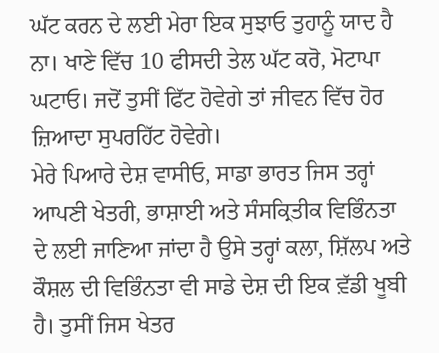ਘੱਟ ਕਰਨ ਦੇ ਲਈ ਮੇਰਾ ਇਕ ਸੁਝਾਓ ਤੁਹਾਨੂੰ ਯਾਦ ਹੈ ਨਾ। ਖਾਣੇ ਵਿੱਚ 10 ਫੀਸਦੀ ਤੇਲ ਘੱਟ ਕਰੋ, ਮੋਟਾਪਾ ਘਟਾਓ। ਜਦੋਂ ਤੁਸੀਂ ਫਿੱਟ ਹੋਵੇਗੇ ਤਾਂ ਜੀਵਨ ਵਿੱਚ ਹੋਰ ਜ਼ਿਆਦਾ ਸੁਪਰਹਿੱਟ ਹੋਵੇਗੇ।
ਮੇਰੇ ਪਿਆਰੇ ਦੇਸ਼ ਵਾਸੀਓ, ਸਾਡਾ ਭਾਰਤ ਜਿਸ ਤਰ੍ਹਾਂ ਆਪਣੀ ਖੇਤਰੀ, ਭਾਸ਼ਾਈ ਅਤੇ ਸੰਸਕ੍ਰਿਤੀਕ ਵਿਭਿੰਨਤਾ ਦੇ ਲਈ ਜਾਣਿਆ ਜਾਂਦਾ ਹੈ ਉਸੇ ਤਰ੍ਹਾਂ ਕਲਾ, ਸ਼ਿੱਲਪ ਅਤੇ ਕੌਸ਼ਲ ਦੀ ਵਿਭਿੰਨਤਾ ਵੀ ਸਾਡੇ ਦੇਸ਼ ਦੀ ਇਕ ਵ਼ੱਡੀ ਖੂਬੀ ਹੈ। ਤੁਸੀਂ ਜਿਸ ਖੇਤਰ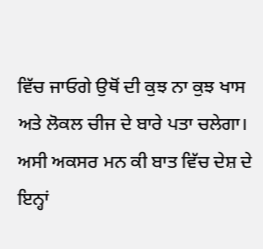ਵਿੱਚ ਜਾਓਗੇ ਉਥੋਂ ਦੀ ਕੁਝ ਨਾ ਕੁਝ ਖਾਸ ਅਤੇ ਲੋਕਲ ਚੀਜ ਦੇ ਬਾਰੇ ਪਤਾ ਚਲੇਗਾ। ਅਸੀ ਅਕਸਰ ਮਨ ਕੀ ਬਾਤ ਵਿੱਚ ਦੇਸ਼ ਦੇ ਇਨ੍ਹਾਂ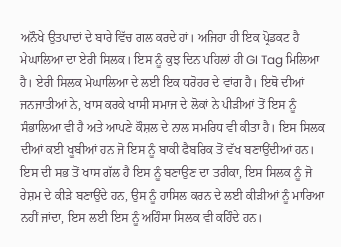ਅਨੌਖੇ ਉਤਪਾਦਾਂ ਦੇ ਬਾਰੇ ਵਿੱਚ ਗਲ ਕਰਦੇ ਹਾਂ। ਅਜਿਹਾ ਹੀ ਇਕ ਪ੍ਰੋਡਕਟ ਹੈ ਮੇਘਾਲਿਆ ਦਾ ਏਰੀ ਸਿਲਕ। ਇਸ ਨੂੰ ਕੁਝ ਦਿਨ ਪਹਿਲਾਂ ਹੀ GI Tag ਮਿਲਿਆ ਹੈ। ਏਰੀ ਸਿਲਕ ਮੇਘਾਲਿਆ ਦੇ ਲਈ ਇਕ ਧਰੋਹਰ ਦੇ ਵਾਂਗ ਹੈ। ਇਥੋ ਦੀਆਂ ਜਨਜਾਤੀਆਂ ਨੇ, ਖਾਸ ਕਰਕੇ ਖਾਸੀ ਸਮਾਜ ਦੇ ਲੋਕਾਂ ਨੇ ਪੀੜੀਆਂ ਤੋਂ ਇਸ ਨੂੰ ਸੰਭਾਲਿਆ ਵੀ ਹੈ ਅਤੇ ਆਪਣੇ ਕੌਸ਼ਲ ਦੇ ਨਾਲ ਸਮਰਿਧ ਵੀ ਕੀਤਾ ਹੈ। ਇਸ ਸਿਲਕ ਦੀਆਂ ਕਈ ਖੂਬੀਆਂ ਹਨ ਜੋ ਇਸ ਨੂੰ ਬਾਕੀ ਫੈਬਰਿਕ ਤੋਂ ਵੱਖ ਬਣਾਉਂਦੀਆਂ ਹਨ। ਇਸ ਦੀ ਸਭ ਤੋਂ ਖਾਸ ਗੱਲ ਹੈ ਇਸ ਨੂੰ ਬਣਾਉਣ ਦਾ ਤਰੀਕਾ, ਇਸ ਸਿਲਕ ਨੂੰ ਜੋ ਰੇਸ਼ਮ ਦੇ ਕੀੜੇ ਬਣਾਉਂਦੇ ਹਨ, ਉਸ ਨੂੰ ਹਾਸਿਲ ਕਰਨ ਦੇ ਲਈ ਕੀੜੀਆਂ ਨੂੰ ਮਾਰਿਆ ਨਹੀਂ ਜਾਂਦਾ, ਇਸ ਲਈ ਇਸ ਨੂੰ ਅਹਿੰਸਾ ਸਿਲਕ ਵੀ ਕਹਿੰਦੇ ਹਨ।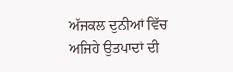ਅੱਜਕਲ ਦੁਨੀਆਂ ਵਿੱਚ ਅਜਿਹੇ ਉਤਪਾਦਾਂ ਦੀ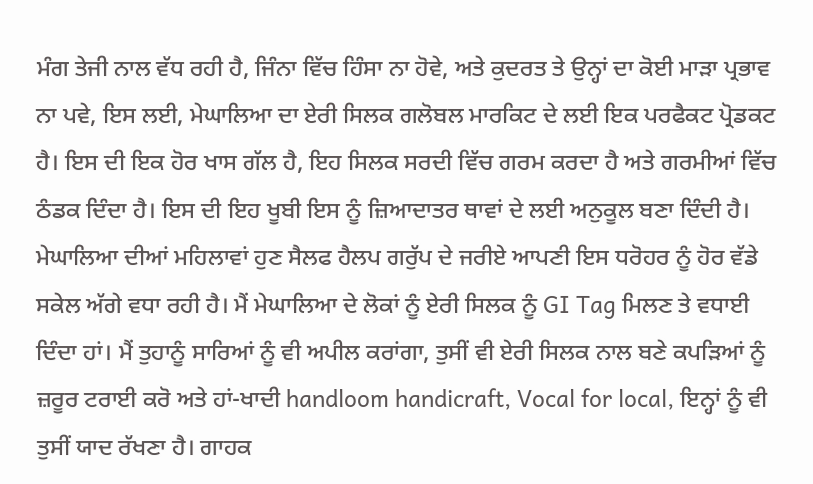ਮੰਗ ਤੇਜੀ ਨਾਲ ਵੱਧ ਰਹੀ ਹੈ, ਜਿੰਨਾ ਵਿੱਚ ਹਿੰਸਾ ਨਾ ਹੋਵੇ, ਅਤੇ ਕੁਦਰਤ ਤੇ ਉਨ੍ਹਾਂ ਦਾ ਕੋਈ ਮਾੜਾ ਪ੍ਰਭਾਵ ਨਾ ਪਵੇ, ਇਸ ਲਈ, ਮੇਘਾਲਿਆ ਦਾ ਏਰੀ ਸਿਲਕ ਗਲੋਬਲ ਮਾਰਕਿਟ ਦੇ ਲਈ ਇਕ ਪਰਫੈਕਟ ਪ੍ਰੋਡਕਟ ਹੈ। ਇਸ ਦੀ ਇਕ ਹੋਰ ਖਾਸ ਗੱਲ ਹੈ, ਇਹ ਸਿਲਕ ਸਰਦੀ ਵਿੱਚ ਗਰਮ ਕਰਦਾ ਹੈ ਅਤੇ ਗਰਮੀਆਂ ਵਿੱਚ ਠੰਡਕ ਦਿੰਦਾ ਹੈ। ਇਸ ਦੀ ਇਹ ਖੂਬੀ ਇਸ ਨੂੰ ਜ਼ਿਆਦਾਤਰ ਥਾਵਾਂ ਦੇ ਲਈ ਅਨੁਕੂਲ ਬਣਾ ਦਿੰਦੀ ਹੈ। ਮੇਘਾਲਿਆ ਦੀਆਂ ਮਹਿਲਾਵਾਂ ਹੁਣ ਸੈਲਫ ਹੈਲਪ ਗਰੁੱਪ ਦੇ ਜਰੀਏ ਆਪਣੀ ਇਸ ਧਰੋਹਰ ਨੂੰ ਹੋਰ ਵੱਡੇ ਸਕੇਲ ਅੱਗੇ ਵਧਾ ਰਹੀ ਹੈ। ਮੈਂ ਮੇਘਾਲਿਆ ਦੇ ਲੋਕਾਂ ਨੂੰ ਏਰੀ ਸਿਲਕ ਨੂੰ GI Tag ਮਿਲਣ ਤੇ ਵਧਾਈ ਦਿੰਦਾ ਹਾਂ। ਮੈਂ ਤੁਹਾਨੂੰ ਸਾਰਿਆਂ ਨੂੰ ਵੀ ਅਪੀਲ ਕਰਾਂਗਾ, ਤੁਸੀਂ ਵੀ ਏਰੀ ਸਿਲਕ ਨਾਲ ਬਣੇ ਕਪੜਿਆਂ ਨੂੰ ਜ਼ਰੂਰ ਟਰਾਈ ਕਰੋ ਅਤੇ ਹਾਂ-ਖਾਦੀ handloom handicraft, Vocal for local, ਇਨ੍ਹਾਂ ਨੂੰ ਵੀ ਤੁਸੀਂ ਯਾਦ ਰੱਖਣਾ ਹੈ। ਗਾਹਕ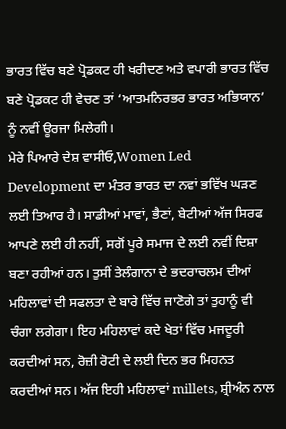ਭਾਰਤ ਵਿੱਚ ਬਣੇ ਪ੍ਰੋਡਕਟ ਹੀ ਖਰੀਦਣ ਅਤੇ ਵਪਾਰੀ ਭਾਰਤ ਵਿੱਚ ਬਣੇ ਪ੍ਰੋਡਕਟ ਹੀ ਵੇਚਣ ਤਾਂ ‘ਆਤਮਨਿਰਭਰ ਭਾਰਤ ਅਭਿਯਾਨ’ ਨੂੰ ਨਵੀਂ ਊਰਜਾ ਮਿਲੇਗੀ।
ਮੇਰੇ ਪਿਆਰੇ ਦੇਸ਼ ਵਾਸੀਓ,Women Led Development ਦਾ ਮੰਤਰ ਭਾਰਤ ਦਾ ਨਵਾਂ ਭਵਿੱਖ ਘੜਣ ਲਈ ਤਿਆਰ ਹੈ। ਸਾਡੀਆਂ ਮਾਵਾਂ, ਭੈਣਾਂ, ਬੇਟੀਆਂ ਅੱਜ ਸਿਰਫ ਆਪਣੇ ਲਈ ਹੀ ਨਹੀਂ, ਸਗੋਂ ਪੂਰੇ ਸਮਾਜ ਦੇ ਲਈ ਨਵੀਂ ਦਿਸ਼ਾ ਬਣਾ ਰਹੀਆਂ ਹਨ। ਤੁਸੀਂ ਤੇਲੰਗਾਨਾ ਦੇ ਭਦਰਾਚਲਮ ਦੀਆਂ ਮਹਿਲਾਵਾਂ ਦੀ ਸਫਲਤਾ ਦੇ ਬਾਰੇ ਵਿੱਚ ਜਾਣੋਗੇ ਤਾਂ ਤੁਹਾਨੂੰ ਵੀ ਚੰਗਾ ਲਗੇਗਾ। ਇਹ ਮਹਿਲਾਵਾਂ ਕਦੇ ਖੇਤਾਂ ਵਿੱਚ ਮਜਦੂਰੀ ਕਰਦੀਆਂ ਸਨ, ਰੋਜ਼ੀ ਰੋਟੀ ਦੇ ਲਈ ਦਿਨ ਭਰ ਮਿਹਨਤ ਕਰਦੀਆਂ ਸਨ। ਅੱਜ ਇਹੀ ਮਹਿਲਾਵਾਂ millets, ਸ਼੍ਰੀਅੰਨ ਨਾਲ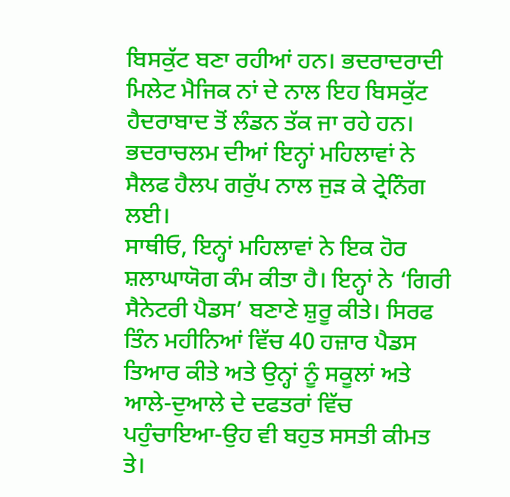ਬਿਸਕੁੱਟ ਬਣਾ ਰਹੀਆਂ ਹਨ। ਭਦਰਾਦਰਾਦੀ ਮਿਲੇਟ ਮੈਜਿਕ ਨਾਂ ਦੇ ਨਾਲ ਇਹ ਬਿਸਕੁੱਟ ਹੈਦਰਾਬਾਦ ਤੋਂ ਲੰਡਨ ਤੱਕ ਜਾ ਰਹੇ ਹਨ। ਭਦਰਾਚਲਮ ਦੀਆਂ ਇਨ੍ਹਾਂ ਮਹਿਲਾਵਾਂ ਨੇ ਸੈਲਫ ਹੈਲਪ ਗਰੁੱਪ ਨਾਲ ਜੁੜ ਕੇ ਟ੍ਰੇਨਿੰਗ ਲਈ।
ਸਾਥੀਓ, ਇਨ੍ਹਾਂ ਮਹਿਲਾਵਾਂ ਨੇ ਇਕ ਹੋਰ ਸ਼ਲਾਘਾਯੋਗ ਕੰਮ ਕੀਤਾ ਹੈ। ਇਨ੍ਹਾਂ ਨੇ ‘ਗਿਰੀ ਸੈਨੇਟਰੀ ਪੈਡਸ’ ਬਣਾਣੇ ਸ਼ੁਰੂ ਕੀਤੇ। ਸਿਰਫ ਤਿੰਨ ਮਹੀਨਿਆਂ ਵਿੱਚ 40 ਹਜ਼ਾਰ ਪੈਡਸ ਤਿਆਰ ਕੀਤੇ ਅਤੇ ਉਨ੍ਹਾਂ ਨੂੰ ਸਕੂਲਾਂ ਅਤੇ ਆਲੇ-ਦੁਆਲੇ ਦੇ ਦਫਤਰਾਂ ਵਿੱਚ ਪਹੁੰਚਾਇਆ-ਉਹ ਵੀ ਬਹੁਤ ਸਸਤੀ ਕੀਮਤ ਤੇ।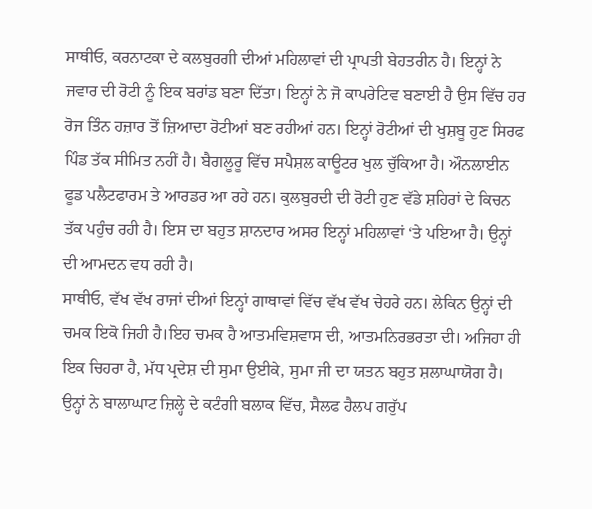ਸਾਥੀਓ, ਕਰਨਾਟਕਾ ਦੇ ਕਲਬੁਰਗੀ ਦੀਆਂ ਮਹਿਲਾਵਾਂ ਦੀ ਪ੍ਰਾਪਤੀ ਬੇਹਤਰੀਨ ਹੈ। ਇਨ੍ਹਾਂ ਨੇ ਜਵਾਰ ਦੀ ਰੋਟੀ ਨੂੰ ਇਕ ਬਰਾਂਡ ਬਣਾ ਦਿੱਤਾ। ਇਨ੍ਹਾਂ ਨੇ ਜੋ ਕਾਪਰੇਟਿਵ ਬਣਾਈ ਹੈ ਉਸ ਵਿੱਚ ਹਰ ਰੋਜ ਤਿੰਨ ਹਜ਼ਾਰ ਤੋਂ ਜ਼ਿਆਦਾ ਰੋਟੀਆਂ ਬਣ ਰਹੀਆਂ ਹਨ। ਇਨ੍ਹਾਂ ਰੋਟੀਆਂ ਦੀ ਖੁਸ਼ਬੂ ਹੁਣ ਸਿਰਫ ਪਿੰਡ ਤੱਕ ਸੀਮਿਤ ਨਹੀਂ ਹੈ। ਬੈਗਲੂਰੂ ਵਿੱਚ ਸਪੈਸ਼ਲ ਕਾਊਟਰ ਖੁਲ ਚੁੱਕਿਆ ਹੈ। ਔਨਲਾਈਨ ਫੂਡ ਪਲੈਟਫਾਰਮ ਤੇ ਆਰਡਰ ਆ ਰਹੇ ਹਨ। ਕੁਲਬੁਰਦੀ ਦੀ ਰੋਟੀ ਹੁਣ ਵੱਡੇ ਸ਼ਹਿਰਾਂ ਦੇ ਕਿਚਨ ਤੱਕ ਪਹੁੰਚ ਰਹੀ ਹੈ। ਇਸ ਦਾ ਬਹੁਤ ਸ਼ਾਨਦਾਰ ਅਸਰ ਇਨ੍ਹਾਂ ਮਹਿਲਾਵਾਂ ‘ਤੇ ਪਇਆ ਹੈ। ਉਨ੍ਹਾਂ ਦੀ ਆਮਦਨ ਵਧ ਰਹੀ ਹੈ।
ਸਾਥੀਓ, ਵੱਖ ਵੱਖ ਰਾਜਾਂ ਦੀਆਂ ਇਨ੍ਹਾਂ ਗਾਥਾਵਾਂ ਵਿੱਚ ਵੱਖ ਵੱਖ ਚੇਹਰੇ ਹਨ। ਲੇਕਿਨ ਉਨ੍ਹਾਂ ਦੀ ਚਮਕ ਇਕੋ ਜਿਹੀ ਹੈ।ਇਹ ਚਮਕ ਹੈ ਆਤਮਵਿਸ਼ਵਾਸ ਦੀ, ਆਤਮਨਿਰਭਰਤਾ ਦੀ। ਅਜਿਹਾ ਹੀ ਇਕ ਚਿਹਰਾ ਹੈ, ਮੱਧ ਪ੍ਰਦੇਸ਼ ਦੀ ਸੁਮਾ ਉਈਕੇ, ਸੁਮਾ ਜੀ ਦਾ ਯਤਨ ਬਹੁਤ ਸ਼ਲਾਘਾਯੋਗ ਹੈ। ਉਨ੍ਹਾਂ ਨੇ ਬਾਲਾਘਾਟ ਜ਼ਿਲ੍ਹੇ ਦੇ ਕਟੰਗੀ ਬਲਾਕ ਵਿੱਚ, ਸੈਲਫ ਹੈਲਪ ਗਰੁੱਪ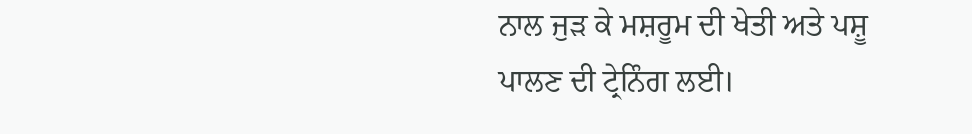ਨਾਲ ਜੁੜ ਕੇ ਮਸ਼ਰੂਮ ਦੀ ਖੇਤੀ ਅਤੇ ਪਸ਼ੂ ਪਾਲਣ ਦੀ ਟ੍ਰੇਨਿੰਗ ਲਈ।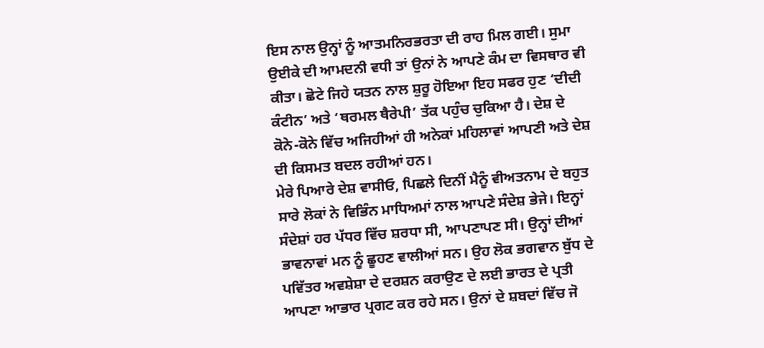ਇਸ ਨਾਲ ਉਨ੍ਹਾਂ ਨੂੰ ਆਤਮਨਿਰਭਰਤਾ ਦੀ ਰਾਹ ਮਿਲ ਗਈ। ਸੁਮਾ ਉਈਕੇ ਦੀ ਆਮਦਨੀ ਵਧੀ ਤਾਂ ਉਨਾਂ ਨੇ ਆਪਣੇ ਕੰਮ ਦਾ ਵਿਸਥਾਰ ਵੀ ਕੀਤਾ। ਛੋਟੇ ਜਿਹੇ ਯਤਨ ਨਾਲ ਸ਼ੁਰੂ ਹੋਇਆ ਇਹ ਸਫਰ ਹੁਣ ‘ਦੀਦੀ ਕੰਟੀਨ’ ਅਤੇ ‘ਥਰਮਲ ਥੈਰੇਪੀ’ ਤੱਕ ਪਹੁੰਚ ਚੁਕਿਆ ਹੈ। ਦੇਸ਼ ਦੇ ਕੋਨੇ-ਕੋਨੇ ਵਿੱਚ ਅਜਿਹੀਆਂ ਹੀ ਅਨੇਕਾਂ ਮਹਿਲਾਵਾਂ ਆਪਣੀ ਅਤੇ ਦੇਸ਼ ਦੀ ਕਿਸਮਤ ਬਦਲ ਰਹੀਆਂ ਹਨ।
ਮੇਰੇ ਪਿਆਰੇ ਦੇਸ਼ ਵਾਸੀਓ, ਪਿਛਲੇ ਦਿਨੀਂ ਮੈਨੂੰ ਵੀਅਤਨਾਮ ਦੇ ਬਹੁਤ ਸਾਰੇ ਲੋਕਾਂ ਨੇ ਵਿਭਿੰਨ ਮਾਧਿਅਮਾਂ ਨਾਲ ਆਪਣੇ ਸੰਦੇਸ਼ ਭੇਜੇ। ਇਨ੍ਹਾਂ ਸੰਦੇਸ਼ਾਂ ਹਰ ਪੱਧਰ ਵਿੱਚ ਸ਼ਰਧਾ ਸੀ, ਆਪਣਾਪਣ ਸੀ। ਉਨ੍ਹਾਂ ਦੀਆਂ ਭਾਵਨਾਵਾਂ ਮਨ ਨੂੰ ਛੂਹਣ ਵਾਲੀਆਂ ਸਨ। ਉਹ ਲੋਕ ਭਗਵਾਨ ਬੁੱਧ ਦੇ ਪਵਿੱਤਰ ਅਵਸ਼ੇਸ਼ਾ ਦੇ ਦਰਸ਼ਨ ਕਰਾਉਣ ਦੇ ਲਈ ਭਾਰਤ ਦੇ ਪ੍ਰਤੀ ਆਪਣਾ ਆਭਾਰ ਪ੍ਰਗਟ ਕਰ ਰਹੇ ਸਨ। ਉਨਾਂ ਦੇ ਸ਼ਬਦਾਂ ਵਿੱਚ ਜੋ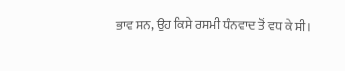ਭਾਵ ਸਨ, ਉਹ ਕਿਸੇ ਰਸਮੀ ਧੰਨਵਾਦ ਤੋਂ ਵਧ ਕੇ ਸੀ।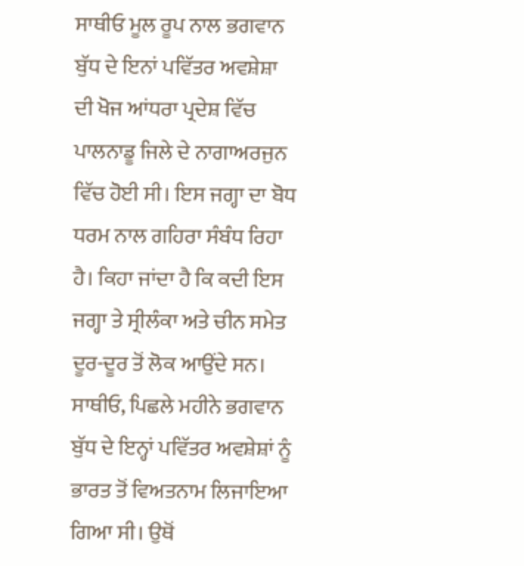ਸਾਥੀਓ ਮੂਲ ਰੂਪ ਨਾਲ ਭਗਵਾਨ ਬੁੱਧ ਦੇ ਇਨਾਂ ਪਵਿੱਤਰ ਅਵਸ਼ੇਸ਼ਾ ਦੀ ਖੋਜ ਆਂਧਰਾ ਪ੍ਰਦੇਸ਼ ਵਿੱਚ ਪਾਲਨਾਡੂ ਜਿਲੇ ਦੇ ਨਾਗਾਅਰਜੁਨ ਵਿੱਚ ਹੋਈ ਸੀ। ਇਸ ਜਗ੍ਹਾ ਦਾ ਬੋਧ ਧਰਮ ਨਾਲ ਗਹਿਰਾ ਸੰਬੰਧ ਰਿਹਾ ਹੈ। ਕਿਹਾ ਜਾਂਦਾ ਹੈ ਕਿ ਕਦੀ ਇਸ ਜਗ੍ਹਾ ਤੇ ਸ੍ਰੀਲੰਕਾ ਅਤੇ ਚੀਨ ਸਮੇਤ ਦੂਰ-ਦੂਰ ਤੋਂ ਲੋਕ ਆਉਂਦੇ ਸਨ।
ਸਾਥੀਓ, ਪਿਛਲੇ ਮਹੀਨੇ ਭਗਵਾਨ ਬੁੱਧ ਦੇ ਇਨ੍ਹਾਂ ਪਵਿੱਤਰ ਅਵਸ਼ੇਸ਼ਾਂ ਨੂੰ ਭਾਰਤ ਤੋਂ ਵਿਅਤਨਾਮ ਲਿਜਾਇਆ ਗਿਆ ਸੀ। ਉਥੋਂ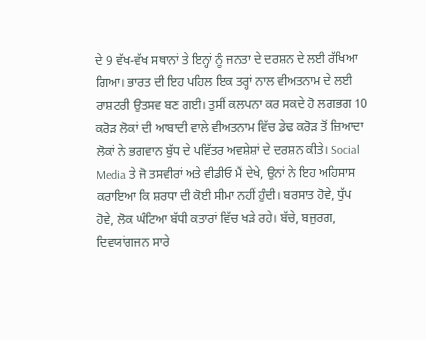ਦੇ 9 ਵੱਖ-ਵੱਖ ਸਥਾਨਾਂ ਤੇ ਇਨ੍ਹਾਂ ਨੂੰ ਜਨਤਾ ਦੇ ਦਰਸ਼ਨ ਦੇ ਲਈ ਰੱਖਿਆ ਗਿਆ। ਭਾਰਤ ਦੀ ਇਹ ਪਹਿਲ ਇਕ ਤਰ੍ਹਾਂ ਨਾਲ ਵੀਅਤਨਾਮ ਦੇ ਲਈ ਰਾਸ਼ਟਰੀ ਉਤਸਵ ਬਣ ਗਈ। ਤੁਸੀਂ ਕਲਪਨਾ ਕਰ ਸਕਦੇ ਹੋ ਲਗਭਗ 10 ਕਰੋੜ ਲੋਕਾਂ ਦੀ ਆਬਾਦੀ ਵਾਲੇ ਵੀਅਤਨਾਮ ਵਿੱਚ ਡੇਢ ਕਰੋੜ ਤੋਂ ਜ਼ਿਆਦਾ ਲੋਕਾਂ ਨੇ ਭਗਵਾਨ ਬੁੱਧ ਦੇ ਪਵਿੱਤਰ ਅਵਸ਼ੇਸ਼ਾਂ ਦੇ ਦਰਸ਼ਨ ਕੀਤੇ। Social Media ਤੇ ਜੋ ਤਸਵੀਰਾਂ ਅਤੇ ਵੀਡੀਓ ਮੈਂ ਦੇਖੇ, ਉਨਾਂ ਨੇ ਇਹ ਅਹਿਸਾਸ ਕਰਾਇਆ ਕਿ ਸ਼ਰਧਾ ਦੀ ਕੋਈ ਸੀਮਾ ਨਹੀਂ ਹੁੰਦੀ। ਬਰਸਾਤ ਹੋਵੇ, ਧੁੱਪ ਹੋਵੇ, ਲੋਕ ਘੰਟਿਆ ਬੱਧੀ ਕਤਾਰਾਂ ਵਿੱਚ ਖੜੇ ਰਹੇ। ਬੱਚੇ, ਬਜੁਰਗ, ਦਿਵਯਾਂਗਜਨ ਸਾਰੇ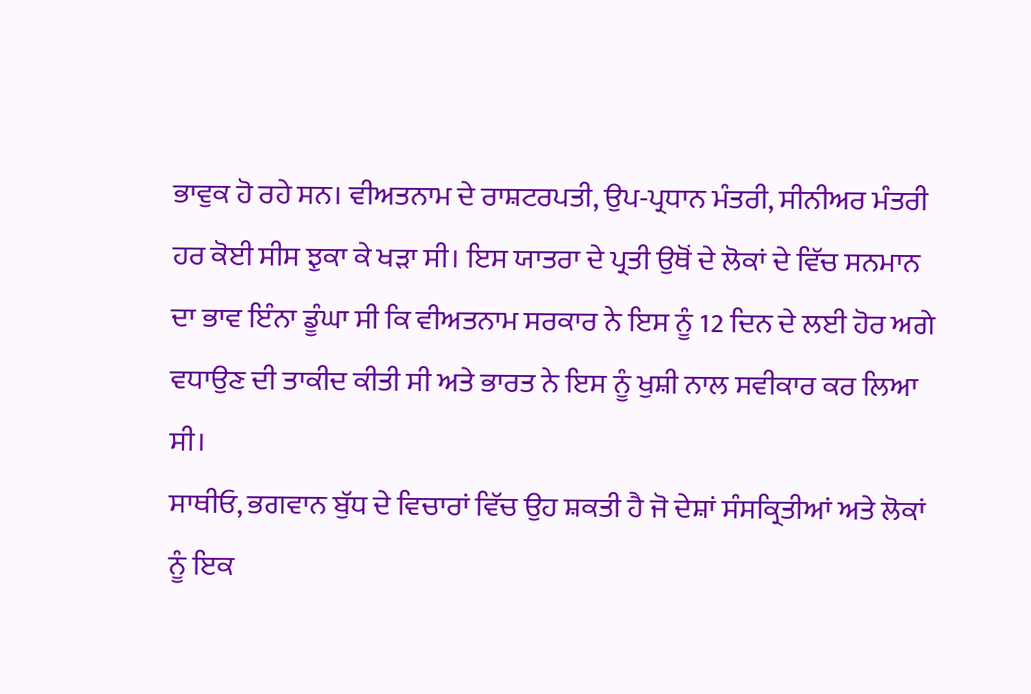ਭਾਵੁਕ ਹੋ ਰਹੇ ਸਨ। ਵੀਅਤਨਾਮ ਦੇ ਰਾਸ਼ਟਰਪਤੀ, ਉਪ-ਪ੍ਰਧਾਨ ਮੰਤਰੀ, ਸੀਨੀਅਰ ਮੰਤਰੀ ਹਰ ਕੋਈ ਸੀਸ ਝੁਕਾ ਕੇ ਖੜਾ ਸੀ। ਇਸ ਯਾਤਰਾ ਦੇ ਪ੍ਰਤੀ ਉਥੋਂ ਦੇ ਲੋਕਾਂ ਦੇ ਵਿੱਚ ਸਨਮਾਨ ਦਾ ਭਾਵ ਇੰਨਾ ਡੂੰਘਾ ਸੀ ਕਿ ਵੀਅਤਨਾਮ ਸਰਕਾਰ ਨੇ ਇਸ ਨੂੰ 12 ਦਿਨ ਦੇ ਲਈ ਹੋਰ ਅਗੇ ਵਧਾਉਣ ਦੀ ਤਾਕੀਦ ਕੀਤੀ ਸੀ ਅਤੇ ਭਾਰਤ ਨੇ ਇਸ ਨੂੰ ਖੁਸ਼ੀ ਨਾਲ ਸਵੀਕਾਰ ਕਰ ਲਿਆ ਸੀ।
ਸਾਥੀਓ, ਭਗਵਾਨ ਬੁੱਧ ਦੇ ਵਿਚਾਰਾਂ ਵਿੱਚ ਉਹ ਸ਼ਕਤੀ ਹੈ ਜੋ ਦੇਸ਼ਾਂ ਸੰਸਕ੍ਰਿਤੀਆਂ ਅਤੇ ਲੋਕਾਂ ਨੂੰ ਇਕ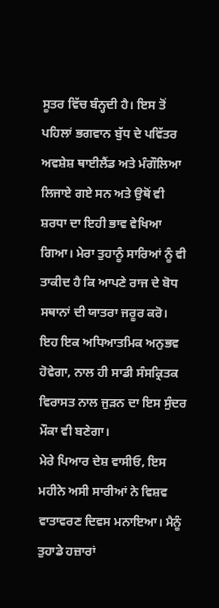ਸੂਤਰ ਵਿੱਚ ਬੰਨ੍ਹਦੀ ਹੈ। ਇਸ ਤੋਂ ਪਹਿਲਾਂ ਭਗਵਾਨ ਬੁੱਧ ਦੇ ਪਵਿੱਤਰ ਅਵਸ਼ੇਸ਼ ਥਾਈਲੈਂਡ ਅਤੇ ਮੰਗੌਲਿਆ ਲਿਜਾਏ ਗਏ ਸਨ ਅਤੇ ਉਥੋਂ ਵੀ ਸ਼ਰਧਾ ਦਾ ਇਹੀ ਭਾਵ ਵੇਖਿਆ ਗਿਆ। ਮੇਰਾ ਤੁਹਾਨੂੰ ਸਾਰਿਆਂ ਨੂੰ ਵੀ ਤਾਕੀਦ ਹੈ ਕਿ ਆਪਣੇ ਰਾਜ ਦੇ ਬੋਧ ਸਥਾਨਾਂ ਦੀ ਯਾਤਰਾ ਜਰੂਰ ਕਰੋ। ਇਹ ਇਕ ਅਧਿਆਤਮਿਕ ਅਨੁਭਵ ਹੋਵੇਗਾ, ਨਾਲ ਹੀ ਸਾਡੀ ਸੰਸਕ੍ਰਿਤਕ ਵਿਰਾਸਤ ਨਾਲ ਜੁੜਨ ਦਾ ਇਸ ਸੁੰਦਰ ਮੌਕਾ ਵੀ ਬਣੇਗਾ।
ਮੇਰੇ ਪਿਆਰ ਦੇਸ਼ ਵਾਸੀਓ, ਇਸ ਮਹੀਨੇ ਅਸੀ ਸਾਰੀਆਂ ਨੇ ਵਿਸ਼ਵ ਵਾਤਾਵਰਣ ਦਿਵਸ ਮਨਾਇਆ। ਮੈਨੂੰ ਤੁਹਾਡੇ ਹਜ਼ਾਰਾਂ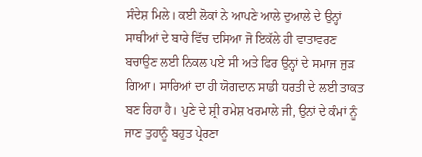ਸੰਦੇਸ਼ ਮਿਲੇ। ਕਈ ਲੋਕਾਂ ਨੇ ਆਪਣੇ ਆਲੇ ਦੁਆਲੇ ਦੇ ਉਨ੍ਹਾਂ ਸਾਥੀਆਂ ਦੇ ਬਾਰੇ ਵਿੱਚ ਦਸਿਆ ਜੋ ਇਕੱਲੇ ਹੀ ਵਾਤਾਵਰਣ ਬਚਾਉਣ ਲਈ ਨਿਕਲ ਪਏ ਸੀ ਅਤੇ ਫਿਰ ਉਨ੍ਹਾਂ ਦੇ ਸਮਾਜ ਜੁੜ ਗਿਆ। ਸਾਰਿਆਂ ਦਾ ਹੀ ਯੋਗਦਾਨ ਸਾਡੀ ਧਰਤੀ ਦੇ ਲਈ ਤਾਕਤ ਬਣ ਰਿਹਾ ਹੈ। ਪੁਣੇ ਦੇ ਸ਼੍ਰੀ ਰਮੇਸ਼ ਖਰਮਾਲੇ ਜੀ, ਉਨਾਂ ਦੇ ਕੰਮਾਂ ਨੂੰ ਜਾਣ ਤੁਹਾਨੂੰ ਬਹੁਤ ਪ੍ਰੇਰਣਾ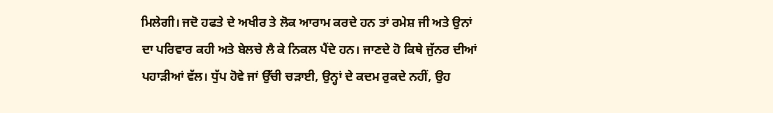ਮਿਲੇਗੀ। ਜਦੋ ਹਫਤੇ ਦੇ ਅਖੀਰ ਤੇ ਲੋਕ ਆਰਾਮ ਕਰਦੇ ਹਨ ਤਾਂ ਰਮੇਸ਼ ਜੀ ਅਤੇ ਉਨਾਂ ਦਾ ਪਰਿਵਾਰ ਕਹੀ ਅਤੇ ਬੇਲਚੇ ਲੈ ਕੇ ਨਿਕਲ ਪੈਂਦੇ ਹਨ। ਜਾਣਦੇ ਹੋ ਕਿਥੇ ਜੁੱਨਰ ਦੀਆਂ ਪਹਾੜੀਆਂ ਵੱਲ। ਧੁੱਪ ਹੋਵੇ ਜਾਂ ਉੱਚੀ ਚੜਾਈ, ਉਨ੍ਹਾਂ ਦੇ ਕਦਮ ਰੁਕਦੇ ਨਹੀਂ, ਉਹ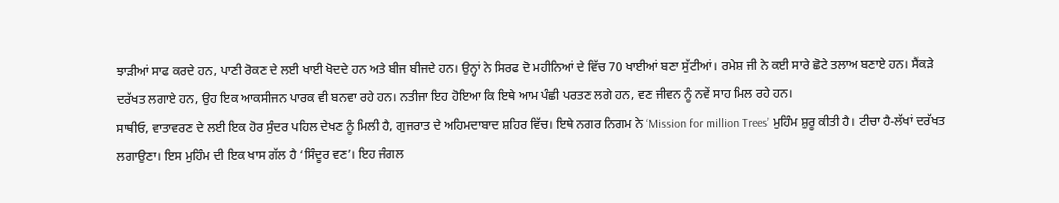ਝਾੜੀਆਂ ਸਾਫ ਕਰਦੇ ਹਨ, ਪਾਣੀ ਰੋਕਣ ਦੇ ਲਈ ਖਾਈ ਖੋਦਦੇ ਹਨ ਅਤੇ ਬੀਜ ਬੀਜਦੇ ਹਨ। ਉਨ੍ਹਾਂ ਨੇ ਸਿਰਫ ਦੋ ਮਹੀਨਿਆਂ ਦੇ ਵਿੱਚ 70 ਖਾਈਆਂ ਬਣਾ ਸੁੱਟੀਆਂ। ਰਮੇਸ਼ ਜੀ ਨੇ ਕਈ ਸਾਰੇ ਛੋਟੇ ਤਲਾਅ ਬਣਾਏ ਹਨ। ਸੈਂਕੜੇ ਦਰੱਖਤ ਲਗਾਏ ਹਨ, ਉਹ ਇਕ ਆਕਸੀਜਨ ਪਾਰਕ ਵੀ ਬਨਵਾ ਰਹੇ ਹਨ। ਨਤੀਜਾ ਇਹ ਹੋਇਆ ਕਿ ਇਥੇ ਆਮ ਪੰਛੀ ਪਰਤਣ ਲਗੇ ਹਨ, ਵਣ ਜੀਵਨ ਨੂੰ ਨਵੇਂ ਸਾਹ ਮਿਲ ਰਹੇ ਹਨ।
ਸਾਥੀਓ, ਵਾਤਾਵਰਣ ਦੇ ਲਈ ਇਕ ਹੋਰ ਸੁੰਦਰ ਪਹਿਲ ਦੇਖਣ ਨੂੰ ਮਿਲੀ ਹੈ, ਗੁਜਰਾਤ ਦੇ ਅਹਿਮਦਾਬਾਦ ਸ਼ਹਿਰ ਵਿੱਚ। ਇਥੇ ਨਗਰ ਨਿਗਮ ਨੇ ‘Mission for million Trees’ ਮੁਹਿੰਮ ਸ਼ੁਰੂ ਕੀਤੀ ਹੈ। ਟੀਚਾ ਹੈ-ਲੱਖਾਂ ਦਰੱਖਤ ਲਗਾਉਣਾ। ਇਸ ਮੁਹਿੰਮ ਦੀ ਇਕ ਖਾਸ ਗੱਲ ਹੈ ‘ਸਿੰਦੂਰ ਵਣ’। ਇਹ ਜੰਗਲ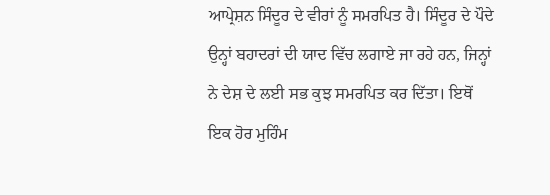ਆਪ੍ਰੇਸ਼ਨ ਸਿੰਦੂਰ ਦੇ ਵੀਰਾਂ ਨੂੰ ਸਮਰਪਿਤ ਹੈ। ਸਿੰਦੂਰ ਦੇ ਪੌਦੇ ਉਨ੍ਹਾਂ ਬਹਾਦਰਾਂ ਦੀ ਯਾਦ ਵਿੱਚ ਲਗਾਏ ਜਾ ਰਹੇ ਹਨ, ਜਿਨ੍ਹਾਂ ਨੇ ਦੇਸ਼ ਦੇ ਲਈ ਸਭ ਕੁਝ ਸਮਰਪਿਤ ਕਰ ਦਿੱਤਾ। ਇਥੋਂ ਇਕ ਹੋਰ ਮੁਹਿੰਮ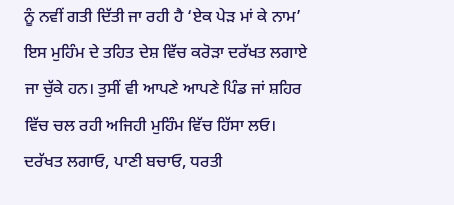ਨੂੰ ਨਵੀਂ ਗਤੀ ਦਿੱਤੀ ਜਾ ਰਹੀ ਹੈ ‘ਏਕ ਪੇੜ ਮਾਂ ਕੇ ਨਾਮ’ ਇਸ ਮੁਹਿੰਮ ਦੇ ਤਹਿਤ ਦੇਸ਼ ਵਿੱਚ ਕਰੋੜਾ ਦਰੱਖਤ ਲਗਾਏ ਜਾ ਚੁੱਕੇ ਹਨ। ਤੁਸੀਂ ਵੀ ਆਪਣੇ ਆਪਣੇ ਪਿੰਡ ਜਾਂ ਸ਼ਹਿਰ ਵਿੱਚ ਚਲ ਰਹੀ ਅਜਿਹੀ ਮੁਹਿੰਮ ਵਿੱਚ ਹਿੱਸਾ ਲਓ। ਦਰੱਖਤ ਲਗਾਓ, ਪਾਣੀ ਬਚਾਓ, ਧਰਤੀ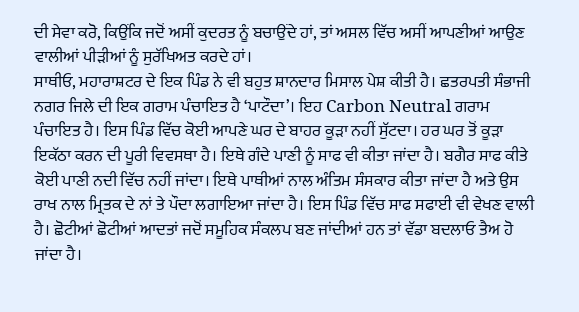ਦੀ ਸੇਵਾ ਕਰੋ, ਕਿਉਂਕਿ ਜਦੋਂ ਅਸੀਂ ਕੁਦਰਤ ਨੂੰ ਬਚਾਉਂਦੇ ਹਾਂ, ਤਾਂ ਅਸਲ ਵਿੱਚ ਅਸੀਂ ਆਪਣੀਆਂ ਆਉਣ ਵਾਲੀਆਂ ਪੀੜੀਆਂ ਨੂੰ ਸੁਰੱਖਿਅਤ ਕਰਦੇ ਹਾਂ।
ਸਾਥੀਓ, ਮਹਾਰਾਸ਼ਟਰ ਦੇ ਇਕ ਪਿੰਡ ਨੇ ਵੀ ਬਹੁਤ ਸ਼ਾਨਦਾਰ ਮਿਸਾਲ ਪੇਸ਼ ਕੀਤੀ ਹੈ। ਛਤਰਪਤੀ ਸੰਭਾਜੀ ਨਗਰ ਜਿਲੇ ਦੀ ਇਕ ਗਰਾਮ ਪੰਚਾਇਤ ਹੈ ‘ਪਾਟੌਦਾ’। ਇਹ Carbon Neutral ਗਰਾਮ ਪੰਚਾਇਤ ਹੈ। ਇਸ ਪਿੰਡ ਵਿੱਚ ਕੋਈ ਆਪਣੇ ਘਰ ਦੇ ਬਾਹਰ ਕੂੜਾ ਨਹੀਂ ਸੁੱਟਦਾ। ਹਰ ਘਰ ਤੋਂ ਕੂੜਾ ਇਕੱਠਾ ਕਰਨ ਦੀ ਪੂਰੀ ਵਿਵਸਥਾ ਹੈ। ਇਥੇ ਗੰਦੇ ਪਾਣੀ ਨੂੰ ਸਾਫ ਵੀ ਕੀਤਾ ਜਾਂਦਾ ਹੈ। ਬਗੈਰ ਸਾਫ ਕੀਤੇ ਕੋਈ ਪਾਣੀ ਨਦੀ ਵਿੱਚ ਨਹੀਂ ਜਾਂਦਾ। ਇਥੇ ਪਾਥੀਆਂ ਨਾਲ ਅੰਤਿਮ ਸੰਸਕਾਰ ਕੀਤਾ ਜਾਂਦਾ ਹੈ ਅਤੇ ਉਸ ਰਾਖ ਨਾਲ ਮ੍ਰਿਤਕ ਦੇ ਨਾਂ ਤੇ ਪੌਦਾ ਲਗਾਇਆ ਜਾਂਦਾ ਹੈ। ਇਸ ਪਿੰਡ ਵਿੱਚ ਸਾਫ ਸਫਾਈ ਵੀ ਵੇਖਣ ਵਾਲੀ ਹੈ। ਛੋਟੀਆਂ ਛੋਟੀਆਂ ਆਦਤਾਂ ਜਦੋਂ ਸਮੂਹਿਕ ਸੰਕਲਪ ਬਣ ਜਾਂਦੀਆਂ ਹਨ ਤਾਂ ਵੱਡਾ ਬਦਲਾਓ ਤੈਅ ਹੋ ਜਾਂਦਾ ਹੈ।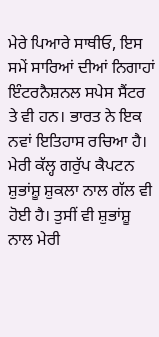ਮੇਰੇ ਪਿਆਰੇ ਸਾਥੀਓ, ਇਸ ਸਮੇਂ ਸਾਰਿਆਂ ਦੀਆਂ ਨਿਗਾਹਾਂ ਇੰਟਰਨੈਸ਼ਨਲ ਸਪੇਸ ਸੈਂਟਰ ਤੇ ਵੀ ਹਨ। ਭਾਰਤ ਨੇ ਇਕ ਨਵਾਂ ਇਤਿਹਾਸ ਰਚਿਆ ਹੈ। ਮੇਰੀ ਕੱਲ੍ਹ ਗਰੁੱਪ ਕੈਪਟਨ ਸ਼ੁਭਾਂਸ਼ੂ ਸ਼ੁਕਲਾ ਨਾਲ ਗੱਲ ਵੀ ਹੋਈ ਹੈ। ਤੁਸੀਂ ਵੀ ਸ਼ੁਭਾਂਸ਼ੂ ਨਾਲ ਮੇਰੀ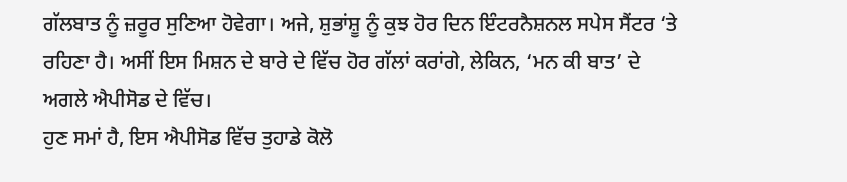ਗੱਲਬਾਤ ਨੂੰ ਜ਼ਰੂਰ ਸੁਣਿਆ ਹੋਵੇਗਾ। ਅਜੇ, ਸ਼ੁਭਾਂਸ਼ੂ ਨੂੰ ਕੁਝ ਹੋਰ ਦਿਨ ਇੰਟਰਨੈਸ਼ਨਲ ਸਪੇਸ ਸੈਂਟਰ ‘ਤੇ ਰਹਿਣਾ ਹੈ। ਅਸੀਂ ਇਸ ਮਿਸ਼ਨ ਦੇ ਬਾਰੇ ਦੇ ਵਿੱਚ ਹੋਰ ਗੱਲਾਂ ਕਰਾਂਗੇ, ਲੇਕਿਨ, ‘ਮਨ ਕੀ ਬਾਤ’ ਦੇ ਅਗਲੇ ਐਪੀਸੋਡ ਦੇ ਵਿੱਚ।
ਹੁਣ ਸਮਾਂ ਹੈ, ਇਸ ਐਪੀਸੋਡ ਵਿੱਚ ਤੁਹਾਡੇ ਕੋਲੋ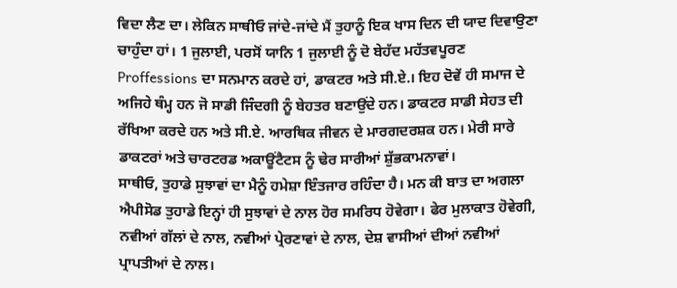ਵਿਦਾ ਲੈਣ ਦਾ। ਲੇਕਿਨ ਸਾਥੀਓ ਜਾਂਦੇ-ਜਾਂਦੇ ਮੈਂ ਤੁਹਾਨੂੰ ਇਕ ਖਾਸ ਦਿਨ ਦੀ ਯਾਦ ਦਿਵਾਉਣਾ ਚਾਹੁੰਦਾ ਹਾਂ। 1 ਜੁਲਾਈ, ਪਰਸੋਂ ਯਾਨਿ 1 ਜੁਲਾਈ ਨੂੰ ਦੋ ਬੇਹੱਦ ਮਹੱਤਵਪੂਰਣ Proffessions ਦਾ ਸਨਮਾਨ ਕਰਦੇ ਹਾਂ, ਡਾਕਟਰ ਅਤੇ ਸੀ.ਏ.। ਇਹ ਦੋਵੇਂ ਹੀ ਸਮਾਜ ਦੇ ਅਜਿਹੇ ਥੰਮ੍ਹ ਹਨ ਜੋ ਸਾਡੀ ਜਿੰਦਗੀ ਨੂੰ ਬੇਹਤਰ ਬਣਾਉਂਦੇ ਹਨ। ਡਾਕਟਰ ਸਾਡੀ ਸੇਹਤ ਦੀ ਰੱਖਿਆ ਕਰਦੇ ਹਨ ਅਤੇ ਸੀ.ਏ. ਆਰਥਿਕ ਜੀਵਨ ਦੇ ਮਾਰਗਦਰਸ਼ਕ ਹਨ। ਮੇਰੀ ਸਾਰੇ ਡਾਕਟਰਾਂ ਅਤੇ ਚਾਰਟਰਡ ਅਕਾਊਂਟੈਟਸ ਨੂੰ ਢੇਰ ਸਾਰੀਆਂ ਸ਼ੁੱਭਕਾਮਨਾਵਾਂ।
ਸਾਥੀਓ, ਤੁਹਾਡੇ ਸੁਝਾਵਾਂ ਦਾ ਮੈਨੂੰ ਹਮੇਸ਼ਾ ਇੰਤਜਾਰ ਰਹਿੰਦਾ ਹੈ। ਮਨ ਕੀ ਬਾਤ ਦਾ ਅਗਲਾ ਐਪੀਸੋਡ ਤੁਹਾਡੇ ਇਨ੍ਹਾਂ ਹੀ ਸੁਝਾਵਾਂ ਦੇ ਨਾਲ ਹੋਰ ਸਮਰਿਧ ਹੋਵੇਗਾ। ਫੇਰ ਮੁਲਾਕਾਤ ਹੋਵੇਗੀ, ਨਵੀਆਂ ਗੱਲਾਂ ਦੇ ਨਾਲ, ਨਵੀਆਂ ਪ੍ਰੇਰਣਾਵਾਂ ਦੇ ਨਾਲ, ਦੇਸ਼ ਵਾਸੀਆਂ ਦੀਆਂ ਨਵੀਆਂ ਪ੍ਰਾਪਤੀਆਂ ਦੇ ਨਾਲ।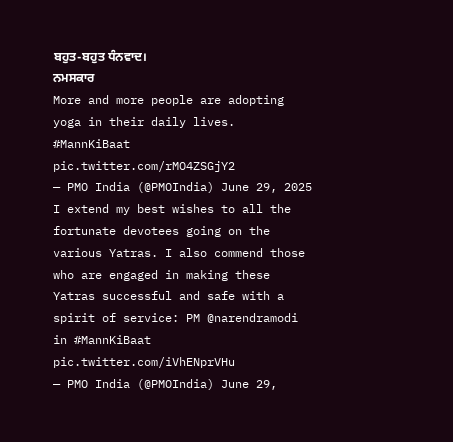ਬਹੁਤ-ਬਹੁਤ ਧੰਨਵਾਦ।
ਨਮਸਕਾਰ
More and more people are adopting yoga in their daily lives. #MannKiBaat pic.twitter.com/rMO4ZSGjY2
— PMO India (@PMOIndia) June 29, 2025
I extend my best wishes to all the fortunate devotees going on the various Yatras. I also commend those who are engaged in making these Yatras successful and safe with a spirit of service: PM @narendramodi in #MannKiBaat pic.twitter.com/iVhENprVHu
— PMO India (@PMOIndia) June 29,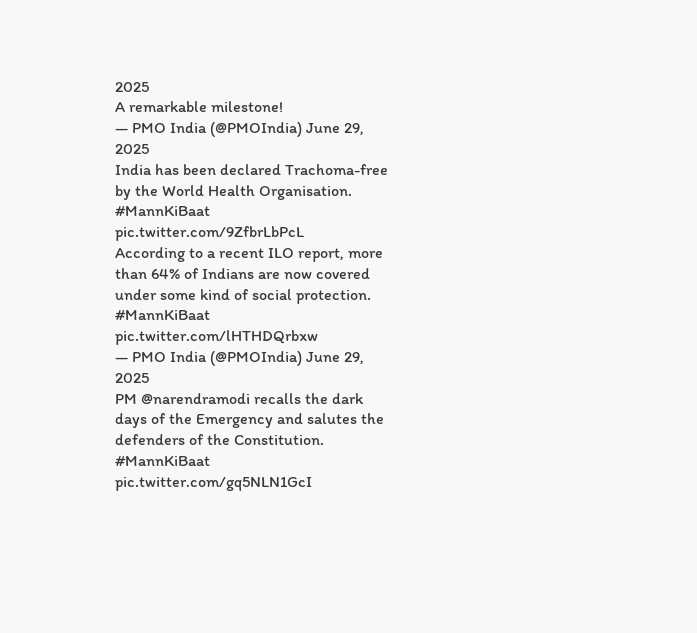2025
A remarkable milestone!
— PMO India (@PMOIndia) June 29, 2025
India has been declared Trachoma-free by the World Health Organisation. #MannKiBaat pic.twitter.com/9ZfbrLbPcL
According to a recent ILO report, more than 64% of Indians are now covered under some kind of social protection. #MannKiBaat pic.twitter.com/lHTHDQrbxw
— PMO India (@PMOIndia) June 29, 2025
PM @narendramodi recalls the dark days of the Emergency and salutes the defenders of the Constitution. #MannKiBaat pic.twitter.com/gq5NLN1GcI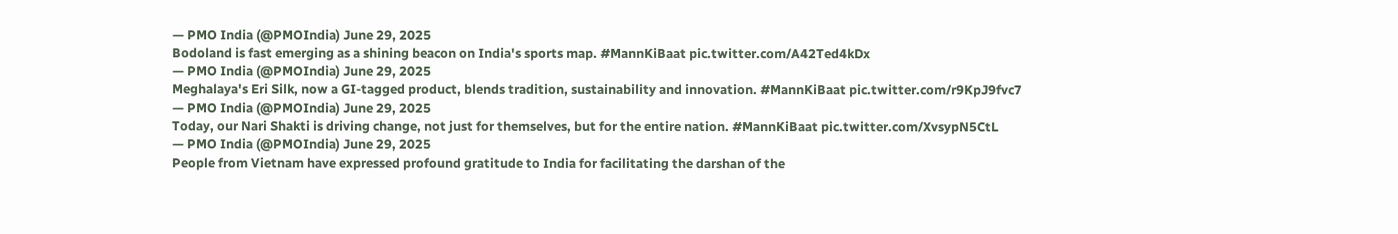— PMO India (@PMOIndia) June 29, 2025
Bodoland is fast emerging as a shining beacon on India's sports map. #MannKiBaat pic.twitter.com/A42Ted4kDx
— PMO India (@PMOIndia) June 29, 2025
Meghalaya's Eri Silk, now a GI-tagged product, blends tradition, sustainability and innovation. #MannKiBaat pic.twitter.com/r9KpJ9fvc7
— PMO India (@PMOIndia) June 29, 2025
Today, our Nari Shakti is driving change, not just for themselves, but for the entire nation. #MannKiBaat pic.twitter.com/XvsypN5CtL
— PMO India (@PMOIndia) June 29, 2025
People from Vietnam have expressed profound gratitude to India for facilitating the darshan of the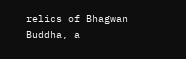relics of Bhagwan Buddha, a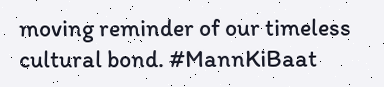moving reminder of our timeless cultural bond. #MannKiBaat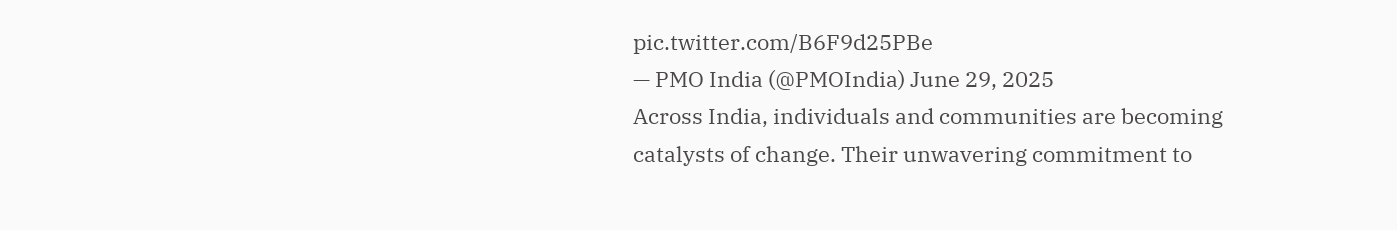pic.twitter.com/B6F9d25PBe
— PMO India (@PMOIndia) June 29, 2025
Across India, individuals and communities are becoming catalysts of change. Their unwavering commitment to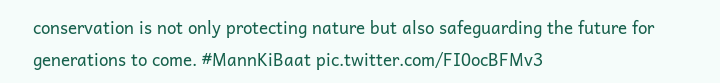conservation is not only protecting nature but also safeguarding the future for generations to come. #MannKiBaat pic.twitter.com/FI0ocBFMv3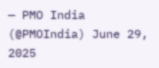— PMO India (@PMOIndia) June 29, 2025